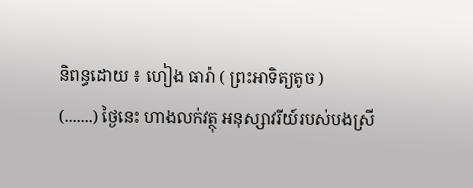និពន្ធដោយ ៖ ហៀង ធារ៉ា ( ព្រះអាទិត្យតូច )
(.......) ថ្ងៃនេះ ហាងលក់វត្ថុ អនុស្សាវរីយ៍របស់បងស្រី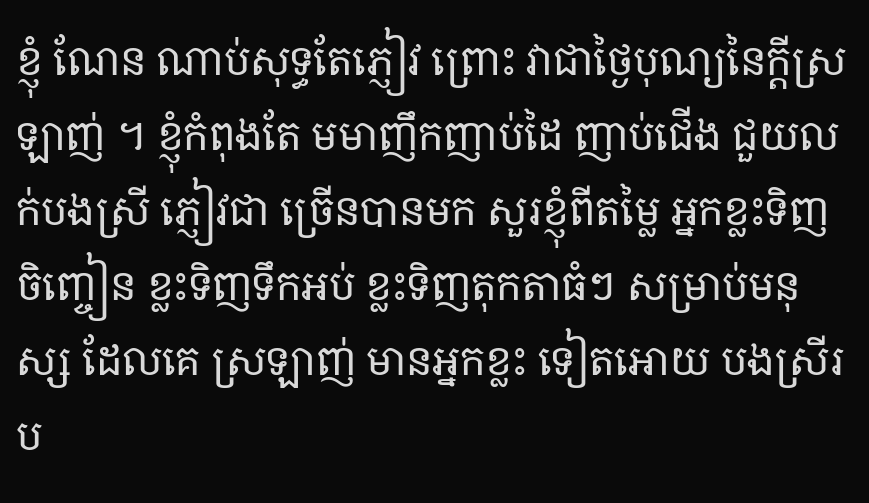ខ្ញុំ ណែន ណាប់សុទ្ធតែភ្ញៀវ ព្រោះ វាជាថ្ងៃបុណ្យនៃក្តីស្រឡាញ់ ។ ខ្ញុំកំពុងតែ មមាញឹកញាប់ដៃ ញាប់ជើង ជួយលក់បងស្រី ភ្ញៀវជា ច្រើនបានមក សួរខ្ញុំពីតម្លៃ អ្នកខ្លះទិញចិញ្ចៀន ខ្លះទិញទឹកអប់ ខ្លះទិញតុកតាធំៗ សម្រាប់មនុស្ស ដែលគេ ស្រឡាញ់ មានអ្នកខ្លះ ទៀតអោយ បងស្រីរប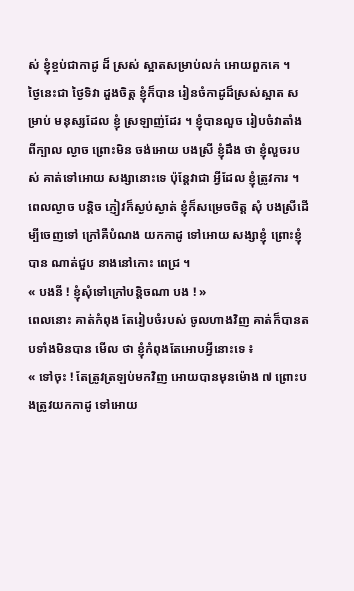ស់ ខ្ញុំខ្ចប់ជាកាដូ ដ៏ ស្រស់ ស្អាតសម្រាប់លក់ អោយពួកគេ ។
ថ្ងៃនេះជា ថ្ងៃទិវា ដួងចិត្ត ខ្ញុំក៏បាន រៀនចំកាដូដ៏ស្រស់ស្អាត សម្រាប់ មនុស្សដែល ខ្ញុំ ស្រឡាញ់ដែរ ។ ខ្ញុំបានលួច រៀបចំវាតាំង ពីក្បាល ល្ងាច ព្រោះមិន ចង់អោយ បងស្រី ខ្ញុំដឹង ថា ខ្ញុំលួចរបស់ គាត់ទៅអោយ សង្សានោះទេ ប៉ុន្តែវាជា អ្វីដែល ខ្ញុំត្រូវការ ។
ពេលល្ងាច បន្តិច ភ្ញៀវក៏ស្ងប់ស្ងាត់ ខ្ញុំក៏សម្រេចចិត្ត សុំ បងស្រីដើម្បីចេញទៅ ក្រៅគឺបំណង យកកាដូ ទៅអោយ សង្សាខ្ញុំ ព្រោះខ្ញុំបាន ណាត់ជួប នាងនៅកោះ ពេជ្រ ។
« បងនី ! ខ្ញុំសុំទៅក្រៅបន្តិចណា បង ! »
ពេលនោះ គាត់កំពុង តែរៀបចំរបស់ ចូលហាងវិញ គាត់ក៏បានតបទាំងមិនបាន មើល ថា ខ្ញុំកំពុងតែអោបអ្វីនោះទេ ៖
« ទៅចុះ ! តែត្រូវត្រឡប់មកវិញ អោយបានមុនម៉ោង ៧ ព្រោះបងត្រូវយកកាដូ ទៅអោយ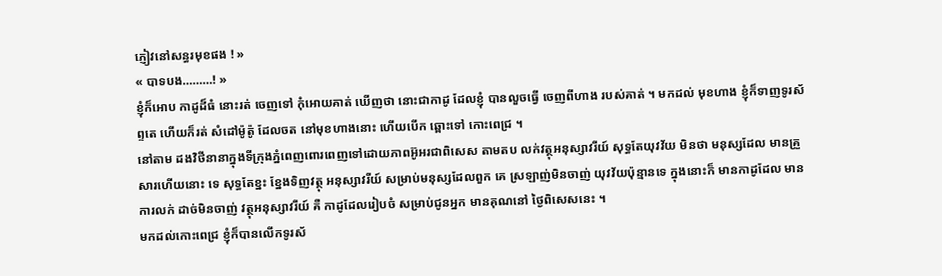ភ្ញៀវនៅសន្ធរមុខផង ! »
« បាទបង………! »
ខ្ញុំក៏អោប កាដូដ៏ធំ នោះរត់ ចេញទៅ កុំអោយគាត់ ឃើញថា នោះជាកាដូ ដែលខ្ញុំ បានលួចធ្វើ ចេញពីហាង របស់គាត់ ។ មកដល់ មុខហាង ខ្ញុំក៏ទាញទូរស័ព្ទតេ ហើយក៏រត់ សំដៅម៉ូត៉ូ ដែលចត នៅមុខហាងនោះ ហើយបើក ឆ្ពោះទៅ កោះពេជ្រ ។
នៅតាម ដងវិថីនានាក្នុងទីក្រុងភ្នំពេញពោរពេញទៅដោយភាពអ៊ូអរជាពិសេស តាមតប លក់វត្ថុអនុស្សាវរីយ៍ សុទ្ធតែយុវវ័យ មិនថា មនុស្សដែល មានគ្រួសារហើយនោះ ទេ សុទ្ធតែខ្នះ ខ្នែងទិញវត្ថុ អនុស្សាវរីយ៍ សម្រាប់មនុស្សដែលពួក គេ ស្រឡាញ់មិនចាញ់ យុវវ័យប៉ុន្មានទេ ក្នុងនោះក៏ មានកាដូដែល មានការលក់ ដាច់មិនចាញ់ វត្ថុអនុស្សាវរីយ៍ គឺ កាដូដែលរៀបចំ សម្រាប់ជូនអ្នក មានគុណនៅ ថ្ងៃពិសេសនេះ ។
មកដល់កោះពេជ្រ ខ្ញុំក៏បានលើកទូរស័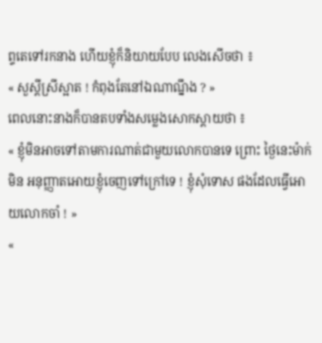ព្ទតេទៅរកនាង ហើយខ្ញុំក៏និយាយបែប លេងសើចថា ៖
« សួស្តីស្រីស្អាត ! កំពុងតែនៅឯណាណ្នឹង ? »
ពេលនោះនាងក៏បានតបទាំងសម្លេងសោកស្តាយថា ៖
« ខ្ញុំមិនអាចទៅតាមការណាត់ជាមួយលោកបានទេ ព្រោះ ថ្ងៃនេះម៉ាក់មិន អនុញ្ញាតអោយខ្ញុំចេញទៅក្រៅទេ ! ខ្ញុំសុំទោស ផងដែលធ្វើអោយលោកចាំ ! »
«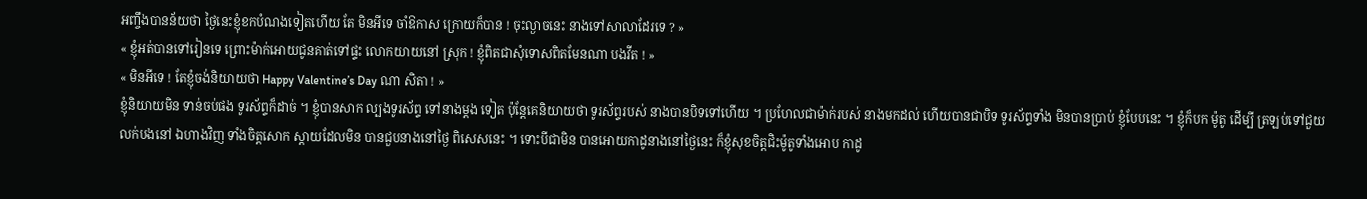អញ្ចឹងបានន័យថា ថ្ងៃនេះខ្ញុំខកបំណងទៀតហើយ តែ មិនអីទេ ចាំឱកាស ក្រោយក៏បាន ! ចុះល្ងាចនេះ នាងទៅសាលាដែរទេ ? »
« ខ្ញុំអត់បានទៅរៀនទេ ព្រោះម៉ាក់អោយជូនគាត់ទៅផ្ទះ លោកយាយនៅ ស្រុក ! ខ្ញុំពិតជាសុំទោសពិតមែនណា បងវីត ! »
« មិនអីទេ ! តែខ្ញុំចង់និយាយថា Happy Valentine’s Day ណា សិតា ! »
ខ្ញុំនិយាយមិន ទាន់ចប់ផង ទូរស័ព្ទក៏ដាច់ ។ ខ្ញុំបានសាក ល្បងទូរស័ព្ទ ទៅនាងម្តង ទៀត ប៉ុន្តែគេនិយាយថា ទូរស័ព្ទរបស់ នាងបានបិទទៅហើយ ។ ប្រហែលជាម៉ាក់របស់ នាងមកដល់ ហើយបានជាបិទ ទូរស័ព្ទទាំង មិនបានប្រាប់ ខ្ញុំបែបនេះ ។ ខ្ញុំក៏បក ម៉ូតូ ដើម្បី ត្រឡប់ទៅជួយ លក់បងនៅ ឯហាងវិញ ទាំងចិត្តសោក ស្តាយដែលមិន បានជួបនាងនៅថ្ងៃ ពិសេសនេះ ។ ទោះបីជាមិន បានអោយកាដូនាងនៅថ្ងៃនេះ ក៏ខ្ញុំសុខចិត្តជិះម៉ូតូទាំងអោប កាដូ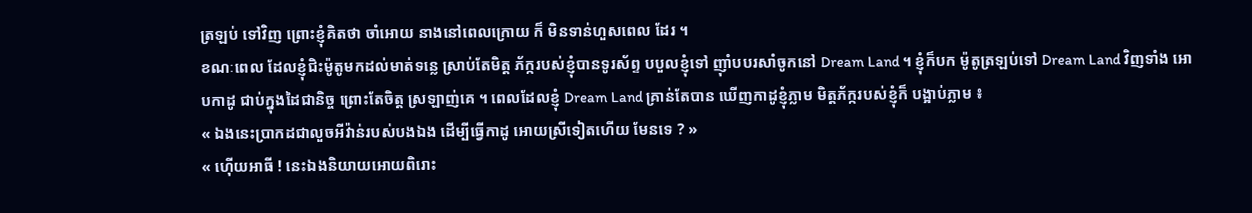ត្រឡប់ ទៅវិញ ព្រោះខ្ញុំគិតថា ចាំអោយ នាងនៅពេលក្រោយ ក៏ មិនទាន់ហួសពេល ដែរ ។
ខណៈពេល ដែលខ្ញុំជិះម៉ូតូមកដល់មាត់ទន្លេ ស្រាប់តែមិត្ត ភ័ក្ករបស់ខ្ញុំបានទូរស័ព្ទ បបួលខ្ញុំទៅ ញ៉ាំបបរសាំចូកនៅ Dream Land ។ ខ្ញុំក៏បក ម៉ូតូត្រឡប់ទៅ Dream Land វិញទាំង អោបកាដូ ជាប់ក្នុងដៃជានិច្ច ព្រោះតែចិត្ត ស្រឡាញ់គេ ។ ពេលដែលខ្ញុំ Dream Land គ្រាន់តែបាន ឃើញកាដូខ្ញុំភ្លាម មិត្តភ័ក្ករបស់ខ្ញុំក៏ បង្អាប់ភ្លាម ៖
« ឯងនេះប្រាកដជាលួចអីវ៉ាន់របស់បងឯង ដើម្បីធ្វើកាដូ អោយស្រីទៀតហើយ មែនទេ ? »
« ហ៊ើយអាធី ! នេះឯងនិយាយអោយពិរោះ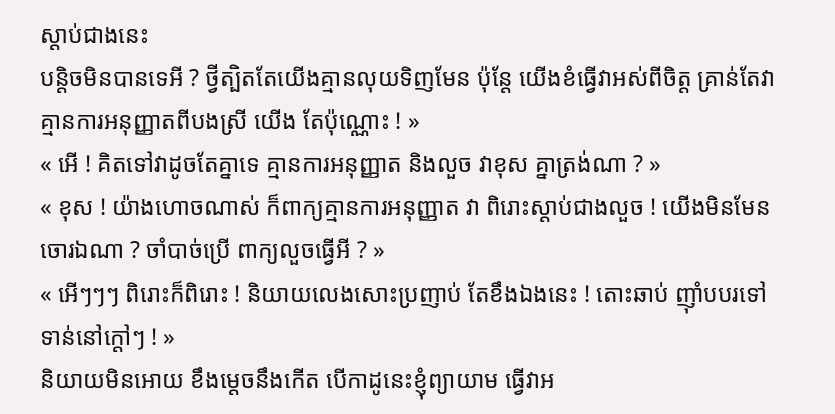ស្តាប់ជាងនេះ
បន្តិចមិនបានទេអី ? ថ្វីត្បិតតែយើងគ្មានលុយទិញមែន ប៉ុន្តែ យើងខំធ្វើវាអស់ពីចិត្ត គ្រាន់តែវាគ្មានការអនុញ្ញាតពីបងស្រី យើង តែប៉ុណ្ណោះ ! »
« អើ ! គិតទៅវាដូចតែគ្នាទេ គ្មានការអនុញ្ញាត និងលួច វាខុស គ្នាត្រង់ណា ? »
« ខុស ! យ៉ាងហោចណាស់ ក៏ពាក្យគ្មានការអនុញ្ញាត វា ពិរោះស្តាប់ជាងលួច ! យើងមិនមែនចោរឯណា ? ចាំបាច់ប្រើ ពាក្យលួចធ្វើអី ? »
« អើៗៗៗ ពិរោះក៏ពិរោះ ! និយាយលេងសោះប្រញាប់ តែខឹងឯងនេះ ! តោះឆាប់ ញ៉ាំបបរទៅ ទាន់នៅក្តៅៗ ! »
និយាយមិនអោយ ខឹងម្តេចនឹងកើត បើកាដូនេះខ្ញុំព្យាយាម ធ្វើវាអ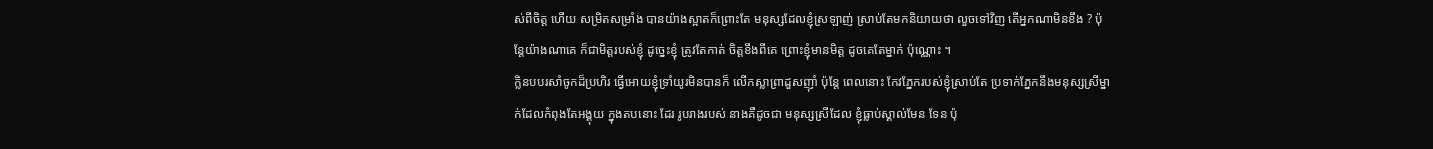ស់ពីចិត្ត ហើយ សម្រិតសម្រាំង បានយ៉ាងស្អាតក៏ព្រោះតែ មនុស្សដែលខ្ញុំស្រឡាញ់ ស្រាប់តែមកនិយាយថា លួចទៅវិញ តើអ្នកណាមិនខឹង ? ប៉ុន្តែយ៉ាងណាគេ ក៏ជាមិត្តរបស់ខ្ញុំ ដូច្នេះខ្ញុំ ត្រូវតែកាត់ ចិត្តខឹងពីគេ ព្រោះខ្ញុំមានមិត្ត ដូចគេតែម្នាក់ ប៉ុណ្ណោះ ។
ក្លិនបបរសាំចូកដ៏ប្រហិរ ធ្វើអោយខ្ញុំទ្រាំយូរមិនបានក៏ លើកស្លាព្រាដួសញ៉ាំ ប៉ុន្តែ ពេលនោះ កែវភ្នែករបស់ខ្ញុំស្រាប់តែ ប្រទាក់ភ្នែកនឹងមនុស្សស្រីម្នាក់ដែលកំពុងតែអង្គុយ ក្នុងតបនោះ ដែរ រូបរាងរបស់ នាងគឺដូចជា មនុស្សស្រីដែល ខ្ញុំធ្លាប់ស្គាល់មែន ទែន ប៉ុ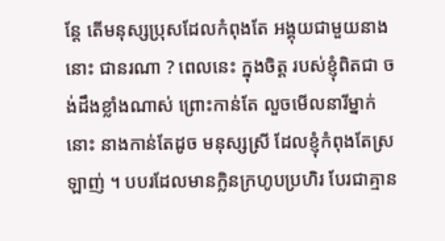ន្តែ តើមនុស្សប្រុសដែលកំពុងតែ អង្គុយជាមួយនាង នោះ ជានរណា ? ពេលនេះ ក្នុងចិត្ត របស់ខ្ញុំពិតជា ចង់ដឹងខ្លាំងណាស់ ព្រោះកាន់តែ លួចមើលនារីម្នាក់នោះ នាងកាន់តែដូច មនុស្សស្រី ដែលខ្ញុំកំពុងតែស្រឡាញ់ ។ បបរដែលមានក្លិនក្រហូបប្រហិរ បែរជាគ្មាន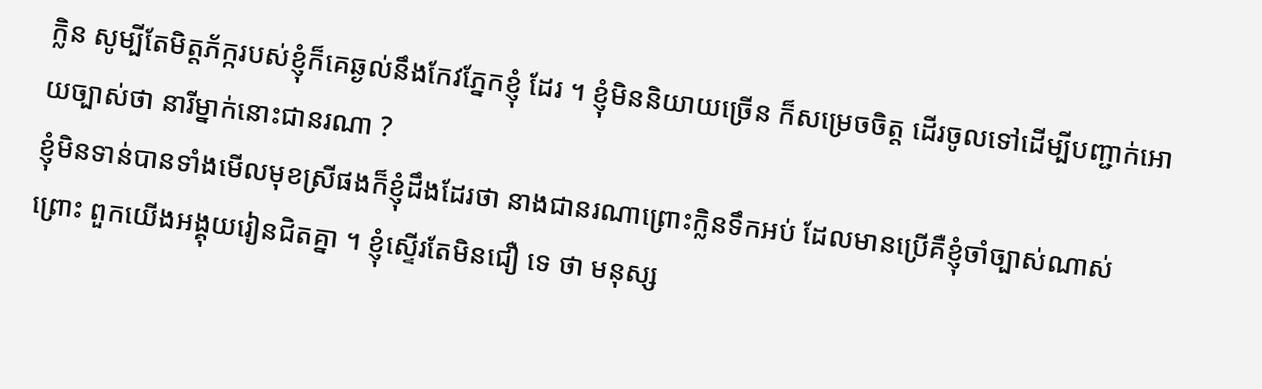ក្លិន សូម្បីតែមិត្តភ័ក្ករបស់ខ្ញុំក៏គេឆ្ងល់នឹងកែវភ្នែកខ្ញុំ ដែរ ។ ខ្ញុំមិននិយាយច្រើន ក៏សម្រេចចិត្ត ដើរចូលទៅដើម្បីបញ្ជាក់អោយច្បាស់ថា នារីម្នាក់នោះជានរណា ?
ខ្ញុំមិនទាន់បានទាំងមើលមុខស្រីផងក៏ខ្ញុំដឹងដែរថា នាងជានរណាព្រោះក្លិនទឹកអប់ ដែលមានប្រើគឺខ្ញុំចាំច្បាស់ណាស់ ព្រោះ ពួកយើងអង្គុយរៀនជិតគ្នា ។ ខ្ញុំស្ទើរតែមិនជឿ ទេ ថា មនុស្ស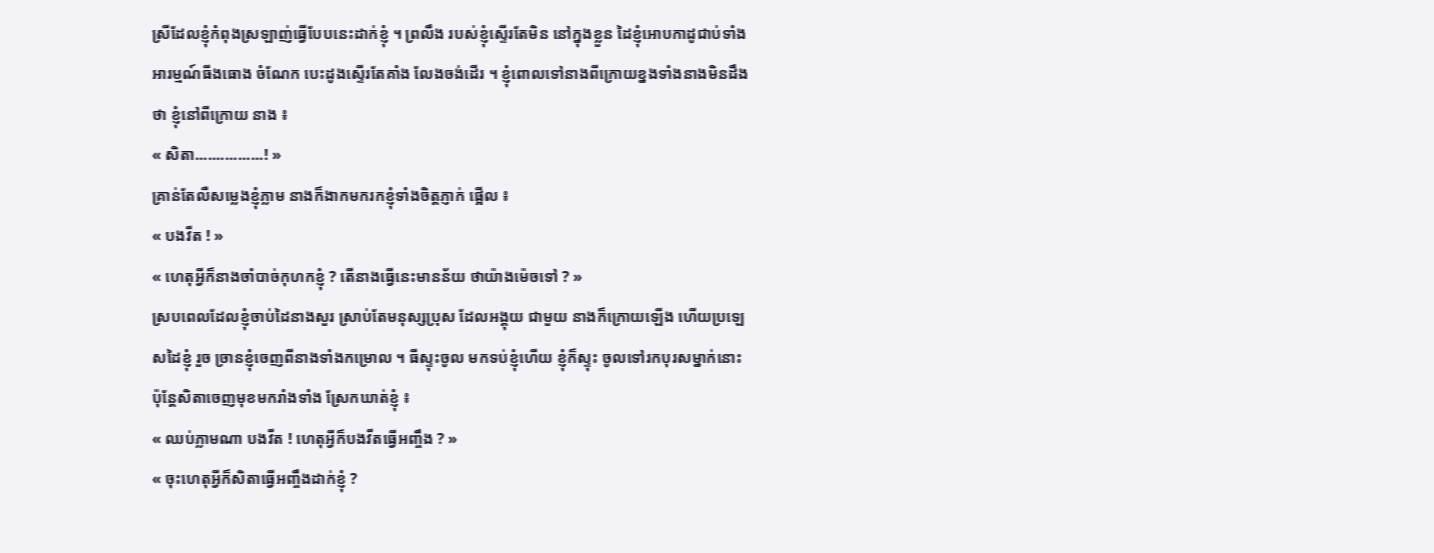ស្រីដែលខ្ញុំកំពុងស្រឡាញ់ធ្វើបែបនេះដាក់ខ្ញុំ ។ ព្រលឹង របស់ខ្ញុំស្ទើរតែមិន នៅក្នុងខ្លួន ដៃខ្ញុំអោបកាដូជាប់ទាំង អារម្មណ៍ធីងធោង ចំណែក បេះដូងស្ទើរតែគាំង លែងចង់ដើរ ។ ខ្ញុំពោលទៅនាងពីក្រោយខ្នងទាំងនាងមិនដឹងថា ខ្ញុំនៅពីក្រោយ នាង ៖
« សិតា................! »
គ្រាន់តែលឺសម្លេងខ្ញុំភ្លាម នាងក៏ងាកមករកខ្ញុំទាំងចិត្តភ្ញាក់ ផ្អើល ៖
« បងវីត ! »
« ហេតុអ្វីក៏នាងចាំបាច់កុហកខ្ញុំ ? តើនាងធ្វើនេះមានន័យ ថាយ៉ាងម៉េចទៅ ? »
ស្របពេលដែលខ្ញុំចាប់ដៃនាងសួរ ស្រាប់តែមនុស្សប្រុស ដែលអង្គុយ ជាមួយ នាងក៏ក្រោយឡើង ហើយប្រឡេសដៃខ្ញុំ រួច ច្រានខ្ញុំចេញពីនាងទាំងកម្រោល ។ ធីស្ទុះចូល មកទប់ខ្ញុំហើយ ខ្ញុំក៏ស្ទុះ ចូលទៅរកបុរសម្នាក់នោះ ប៉ុន្តែសិតាចេញមុខមករាំងទាំង ស្រែកឃាត់ខ្ញុំ ៖
« ឈប់ភ្លាមណា បងវីត ! ហេតុអ្វីក៏បងវីតធ្វើអញ្ចឹង ? »
« ចុះហេតុអ្វីក៏សិតាធ្វើអញ្ចឹងដាក់ខ្ញុំ ?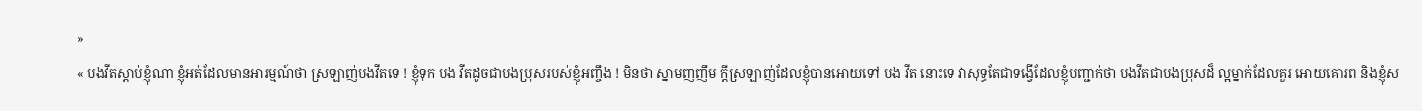»
« បងវីតស្តាប់ខ្ញុំណា ខ្ញុំអត់ដែលមានអារម្មណ៍ថា ស្រឡាញ់បងវីតទេ ! ខ្ញុំទុក បង វីតដូចជាបងប្រុសរបស់ខ្ញុំអញ្ចឹង ! មិនថា ស្នាមញញឹម ក្តីស្រឡាញ់ដែលខ្ញុំបានអោយទៅ បង វីត នោះទេ វាសុទ្ធតែជាទង្វើដែលខ្ញុំបញ្ជាក់ថា បងវីតជាបងប្រុសដ៏ ល្អម្នាក់ដែលគួរ អោយគោរព និងខ្ញុំស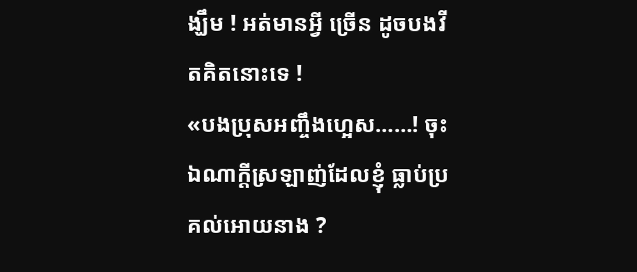ង្ឃឹម ! អត់មានអ្វី ច្រើន ដូចបងវីតគិតនោះទេ !
«បងប្រុសអញ្ចឹងហ្អេស……! ចុះឯណាក្តីស្រឡាញ់ដែលខ្ញុំ ធ្លាប់ប្រគល់អោយនាង ?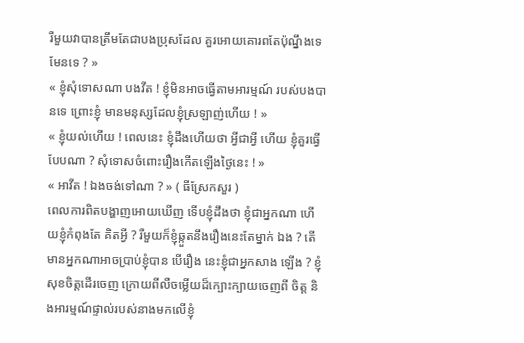រឺមួយវាបានត្រឹមតែជាបងប្រុសដែល គួរអោយគោរពតែប៉ុណ្នឹងទេមែនទេ ? »
« ខ្ញុំសុំទោសណា បងវីត ! ខ្ញុំមិនអាចធ្វើតាមអារម្មណ៍ របស់បងបានទេ ព្រោះខ្ញុំ មានមនុស្សដែលខ្ញុំស្រឡាញ់ហើយ ! »
« ខ្ញុំយល់ហើយ ! ពេលនេះ ខ្ញុំដឹងហើយថា អ្វីជាអ្វី ហើយ ខ្ញុំគួរធ្វើបែបណា ? សុំទោសចំពោះរឿងកើតឡើងថ្ងៃនេះ ! »
« អាវីត ! ឯងចង់ទៅណា ? » ( ធីស្រែកសួរ )
ពេលការពិតបង្ហាញអោយឃើញ ទើបខ្ញុំដឹងថា ខ្ញុំជាអ្នកណា ហើយខ្ញុំកំពុងតែ គិតអ្វី ? រឺមួយក៏ខ្ញុំឆ្កួតនឹងរឿងនេះតែម្នាក់ ឯង ? តើមានអ្នកណាអាចប្រាប់ខ្ញុំបាន បើរឿង នេះខ្ញុំជាអ្នកសាង ឡើង ? ខ្ញុំសុខចិត្តដើរចេញ ក្រោយពីលឺចម្លើយដ៏ក្បោះក្បាយចេញពី ចិត្ត និងអារម្មណ៍ផ្ទាល់របស់នាងមកលើខ្ញុំ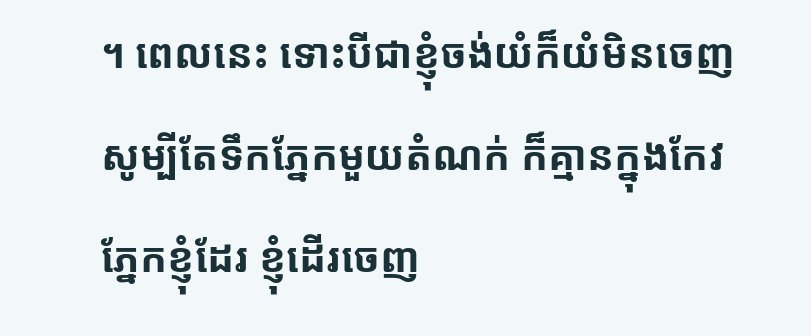។ ពេលនេះ ទោះបីជាខ្ញុំចង់យំក៏យំមិនចេញ សូម្បីតែទឹកភ្នែកមួយតំណក់ ក៏គ្មានក្នុងកែវភ្នែកខ្ញុំដែរ ខ្ញុំដើរចេញ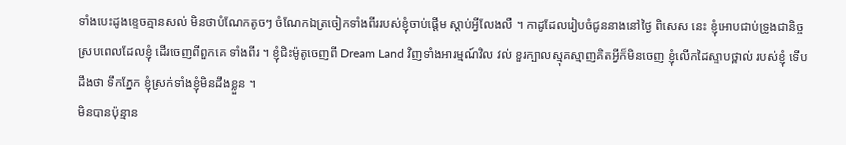ទាំងបេះដូងខ្ទេចគ្មានសល់ មិនថាបំណែកតូចៗ ចំណែកឯត្រចៀកទាំងពីររបស់ខ្ញុំចាប់ផ្តើម ស្តាប់អ្វីលែងលឺ ។ កាដូដែលរៀបចំជូននាងនៅថ្ងៃ ពិសេស នេះ ខ្ញុំអោបជាប់ទ្រូងជានិច្ច ស្របពេលដែលខ្ញុំ ដើរចេញពីពួកគេ ទាំងពីរ ។ ខ្ញុំជិះម៉ូតូចេញពី Dream Land វិញទាំងអារម្មណ៍វិល វល់ ខួរក្បាលស្មុគស្មាញគិតអ្វីក៏មិនចេញ ខ្ញុំលើកដៃស្ទាបថ្ពាល់ របស់ខ្ញុំ ទើបដឹងថា ទឹកភ្នែក ខ្ញុំស្រក់ទាំងខ្ញុំមិនដឹងខ្លួន ។
មិនបានប៉ុន្មាន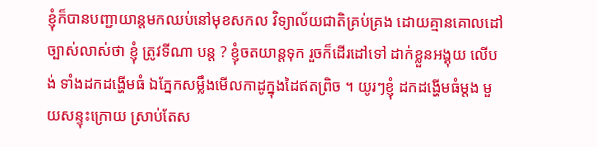ខ្ញុំក៏បានបញ្ជាយាន្តមកឈប់នៅមុខសកល វិទ្យាល័យជាតិគ្រប់គ្រង ដោយគ្មានគោលដៅច្បាស់លាស់ថា ខ្ញុំ ត្រូវទីណា បន្ត ? ខ្ញុំចតយាន្តទុក រួចក៏ដើរដៅទៅ ដាក់ខ្លួនអង្គុយ លើបង់ ទាំងដកដង្ហើមធំ ឯភ្នែកសម្លឹងមើលកាដូក្នុងដៃឥតព្រិច ។ យូរៗខ្ញុំ ដកដង្ហើមធំម្តង មួយសន្ទុះក្រោយ ស្រាប់តែស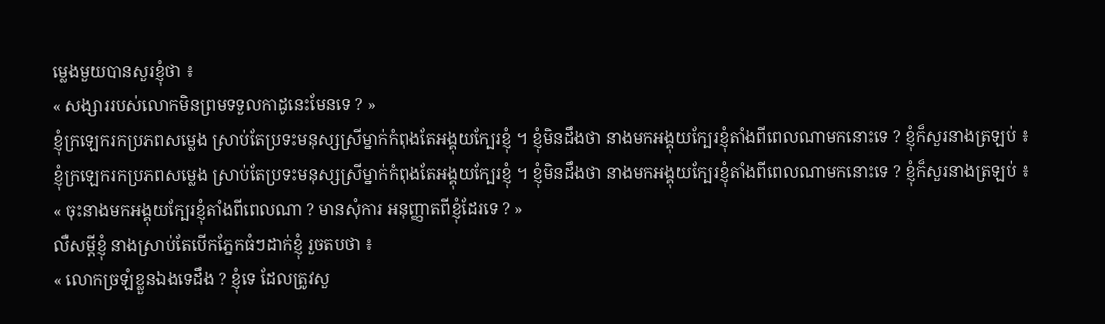ម្លេងមួយបានសួរខ្ញុំថា ៖
« សង្សាររបស់លោកមិនព្រមទទួលកាដូនេះមែនទេ ? »
ខ្ញុំក្រឡេករកប្រភពសម្លេង ស្រាប់តែប្រទះមនុស្សស្រីម្នាក់កំពុងតែអង្គុយក្បែរខ្ញុំ ។ ខ្ញុំមិនដឹងថា នាងមកអង្គុយក្បែរខ្ញុំតាំងពីពេលណាមកនោះទេ ? ខ្ញុំក៏សួរនាងត្រឡប់ ៖
ខ្ញុំក្រឡេករកប្រភពសម្លេង ស្រាប់តែប្រទះមនុស្សស្រីម្នាក់កំពុងតែអង្គុយក្បែរខ្ញុំ ។ ខ្ញុំមិនដឹងថា នាងមកអង្គុយក្បែរខ្ញុំតាំងពីពេលណាមកនោះទេ ? ខ្ញុំក៏សួរនាងត្រឡប់ ៖
« ចុះនាងមកអង្គុយក្បែរខ្ញុំតាំងពីពេលណា ? មានសុំការ អនុញ្ញាតពីខ្ញុំដែរទេ ? »
លឺសម្តីខ្ញុំ នាងស្រាប់តែបើកភ្នែកធំៗដាក់ខ្ញុំ រួចតបថា ៖
« លោកច្រឡំខ្លួនឯងទេដឹង ? ខ្ញុំទេ ដែលត្រូវសួ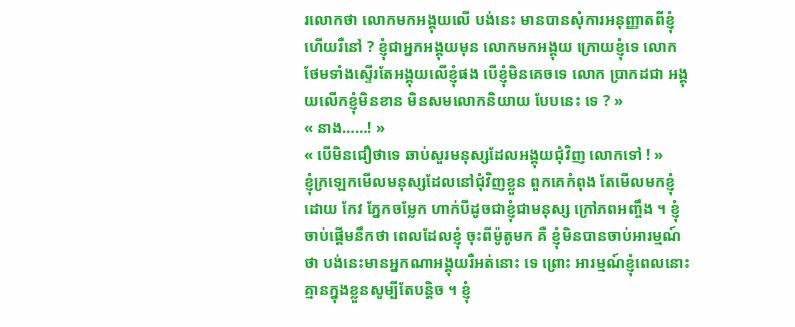រលោកថា លោកមកអង្គុយលើ បង់នេះ មានបានសុំការអនុញ្ញាតពីខ្ញុំហើយរឺនៅ ? ខ្ញុំជាអ្នកអង្គុយមុន លោកមកអង្គុយ ក្រោយខ្ញុំទេ លោកថែមទាំងស្ទើរតែអង្គុយលើខ្ញុំផង បើខ្ញុំមិនគេចទេ លោក ប្រាកដជា អង្គុយលើកខ្ញុំមិនខាន មិនសមលោកនិយាយ បែបនេះ ទេ ? »
« នាង……! »
« បើមិនជឿថាទេ ឆាប់សួរមនុស្សដែលអង្គុយជុំវិញ លោកទៅ ! »
ខ្ញុំក្រឡេកមើលមនុស្សដែលនៅជុំវិញខ្លួន ពួកគេកំពុង តែមើលមកខ្ញុំដោយ កែវ ភ្នែកចម្លែក ហាក់បីដូចជាខ្ញុំជាមនុស្ស ក្រៅភពអញ្ចឹង ។ ខ្ញុំចាប់ផ្តើមនឹកថា ពេលដែលខ្ញុំ ចុះពីម៉ូតូមក គឺ ខ្ញុំមិនបានចាប់អារម្មណ៍ថា បង់នេះមានអ្នកណាអង្គុយរឺអត់នោះ ទេ ព្រោះ អារម្មណ៍ខ្ញុំពេលនោះ គ្មានក្នុងខ្លួនសូម្បីតែបន្តិច ។ ខ្ញុំ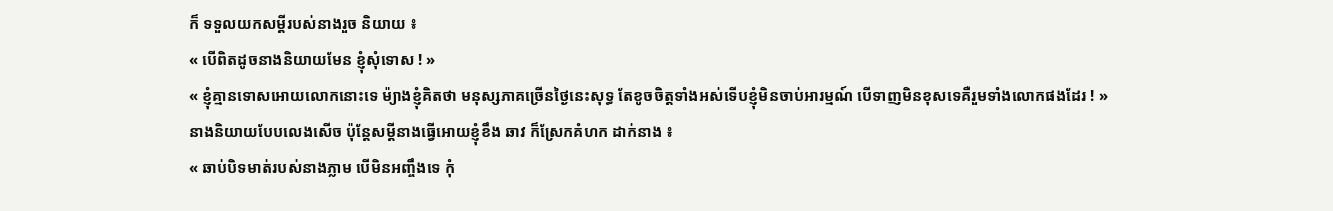ក៏ ទទួលយកសម្តីរបស់នាងរួច និយាយ ៖
« បើពិតដូចនាងនិយាយមែន ខ្ញុំសុំទោស ! »
« ខ្ញុំគ្មានទោសអោយលោកនោះទេ ម៉្យាងខ្ញុំគិតថា មនុស្សភាគច្រើនថ្ងៃនេះសុទ្ធ តែខូចចិត្តទាំងអស់ទើបខ្ញុំមិនចាប់អារម្មណ៍ បើទាញមិនខុសទេគឺរួមទាំងលោកផងដែរ ! »
នាងនិយាយបែបលេងសើច ប៉ុន្តែសម្តីនាងធ្វើអោយខ្ញុំខឹង ឆាវ ក៏ស្រែកគំហក ដាក់នាង ៖
« ឆាប់បិទមាត់របស់នាងភ្លាម បើមិនអញ្ចឹងទេ កុំ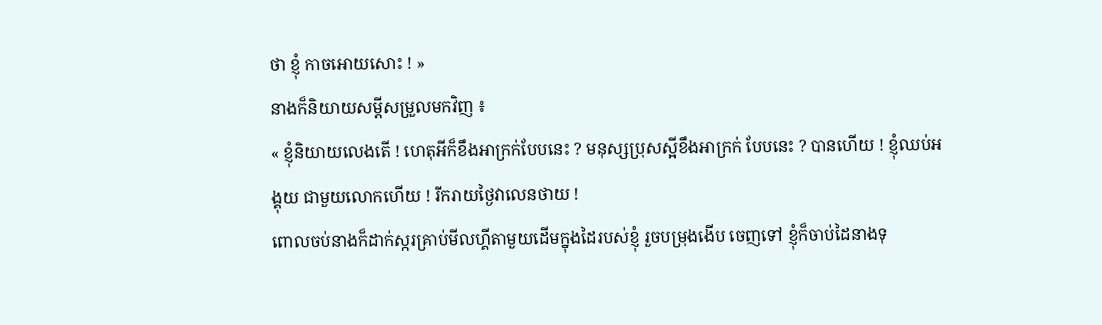ថា ខ្ញុំ កាចអោយសោះ ! »
នាងក៏និយាយសម្តីសម្រួលមកវិញ ៖
« ខ្ញុំនិយាយលេងតើ ! ហេតុអីក៏ខឹងអាក្រក់បែបនេះ ? មនុស្សប្រុសស្អីខឹងអាក្រក់ បែបនេះ ? បានហើយ ! ខ្ញុំឈប់អង្គុយ ជាមួយលោកហើយ ! រីករាយថ្ងៃវាលេនថាយ !
ពោលចប់នាងក៏ដាក់ស្ករគ្រាប់មីលហ្គីតាមួយដើមក្នុងដៃរបស់ខ្ញុំ រួចបម្រុងងើប ចេញទៅ ខ្ញុំក៏ចាប់ដៃនាងទុ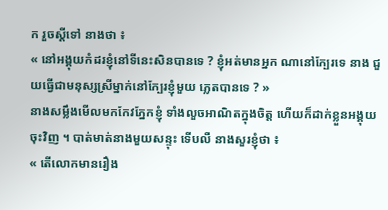ក រួចស្តីទៅ នាងថា ៖
« នៅអង្គុយកំដរខ្ញុំនៅទីនេះសិនបានទេ ? ខ្ញុំអត់មានអ្នក ណានៅក្បែរទេ នាង ជួយធ្វើជាមនុស្សស្រីម្នាក់នៅក្បែរខ្ញុំមួយ ភ្លេតបានទេ ? »
នាងសម្លឹងមើលមកកែវភ្នែកខ្ញុំ ទាំងលួចអាណិតក្នុងចិត្ត ហើយក៏ដាក់ខ្លួនអង្គុយ ចុះវិញ ។ បាត់មាត់នាងមួយសន្ទុះ ទើបលឺ នាងសួរខ្ញុំថា ៖
« តើលោកមានរឿង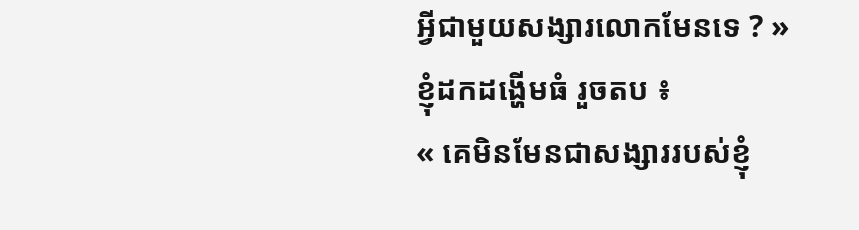អ្វីជាមួយសង្សារលោកមែនទេ ? »
ខ្ញុំដកដង្ហើមធំ រួចតប ៖
« គេមិនមែនជាសង្សាររបស់ខ្ញុំ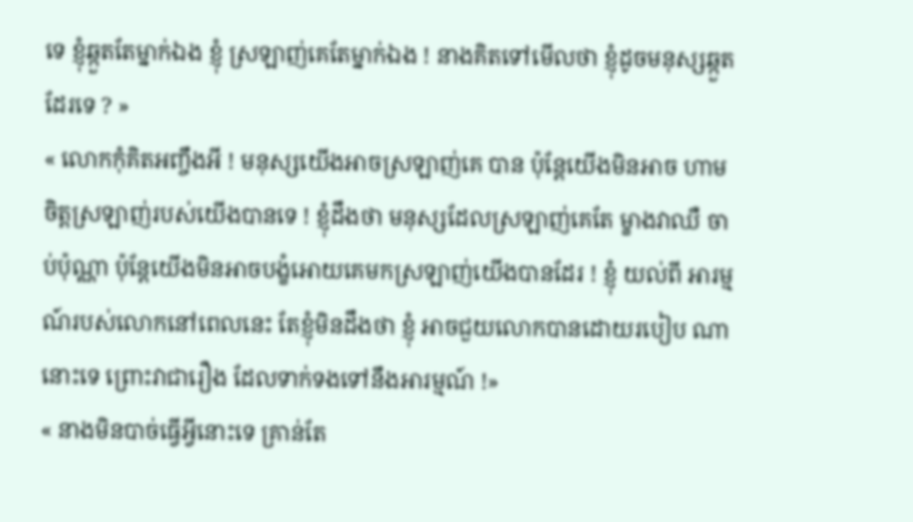ទេ ខ្ញុំឆ្កួតតែម្នាក់ឯង ខ្ញុំ ស្រឡាញ់គេតែម្នាក់ឯង ! នាងគិតទៅមើលថា ខ្ញុំដូចមនុស្សឆ្កួត ដែរទេ ? »
« លោកកុំគិតអញ្ចឹងអី ! មនុស្សយើងអាចស្រឡាញ់គេ បាន ប៉ុន្តែយើងមិនអាច ហាមចិត្តស្រឡាញ់របស់យើងបានទេ ! ខ្ញុំដឹងថា មនុស្សដែលស្រឡាញ់គេតែ ម្ខាងវាឈឺ ចាប់ប៉ុណ្ណា ប៉ុន្តែយើងមិនអាចបង្ខំអោយគេមកស្រឡាញ់យើងបានដែរ ! ខ្ញុំ យល់ពី អារម្មណ៍របស់លោកនៅពេលនេះ តែខ្ញុំមិនដឹងថា ខ្ញុំ អាចជួយលោកបានដោយរបៀប ណានោះទេ ព្រោះវាជារឿង ដែលទាក់ទងទៅនឹងអារម្មណ៍ !»
« នាងមិនបាច់ធ្វើអ្វីនោះទេ គ្រាន់តែ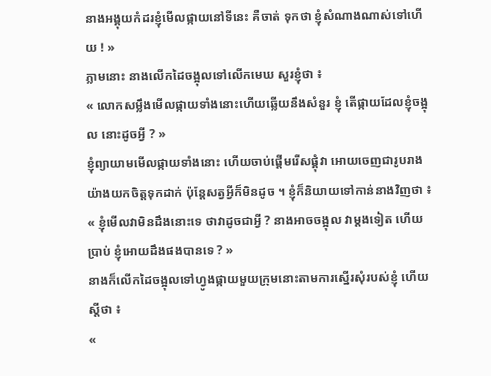នាងអង្គុយកំដរខ្ញុំមើលផ្កាយនៅទីនេះ គឺចាត់ ទុកថា ខ្ញុំសំណាងណាស់ទៅហើយ ! »
ភ្លាមនោះ នាងលើកដៃចង្អុលទៅលើកមេឃ សួរខ្ញុំថា ៖
« លោកសម្លឹងមើលផ្កាយទាំងនោះហើយឆ្លើយនឹងសំនួរ ខ្ញុំ តើផ្កាយដែលខ្ញុំចង្អុល នោះដូចអ្វី ? »
ខ្ញុំព្យាយាមមើលផ្កាយទាំងនោះ ហើយចាប់ផ្តើមរើសផ្គុំវា អោយចេញជារូបរាង យ៉ាងយកចិត្តទុកដាក់ ប៉ុន្តែសត្វអ្វីក៏មិនដូច ។ ខ្ញុំក៏និយាយទៅកាន់នាងវិញថា ៖
« ខ្ញុំមើលវាមិនដឹងនោះទេ ថាវាដូចជាអ្វី ? នាងអាចចង្អុល វាម្តងទៀត ហើយប្រាប់ ខ្ញុំអោយដឹងផងបានទេ ? »
នាងក៏លើកដៃចង្អុលទៅហ្វូងផ្កាយមួយក្រុមនោះតាមការស្នើរសុំរបស់ខ្ញុំ ហើយ ស្តីថា ៖
«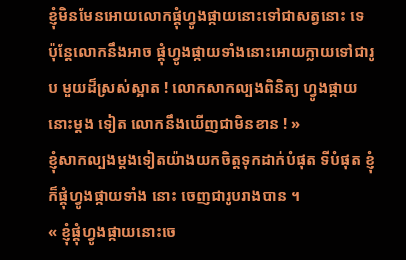ខ្ញុំមិនមែនអោយលោកផ្គុំហ្វូងផ្កាយនោះទៅជាសត្វនោះ ទេ ប៉ុន្តែលោកនឹងអាច ផ្គុំហ្វូងផ្កាយទាំងនោះអោយក្លាយទៅជារូប មួយដ៏ស្រស់ស្អាត ! លោកសាកល្បងពិនិត្យ ហ្វូងផ្កាយនោះម្តង ទៀត លោកនឹងឃើញជាមិនខាន ! »
ខ្ញុំសាកល្បងម្តងទៀតយ៉ាងយកចិត្តទុកដាក់បំផុត ទីបំផុត ខ្ញុំក៏ផ្គុំហ្វូងផ្កាយទាំង នោះ ចេញជារូបរាងបាន ។
« ខ្ញុំផ្គុំហ្វូងផ្កាយនោះចេ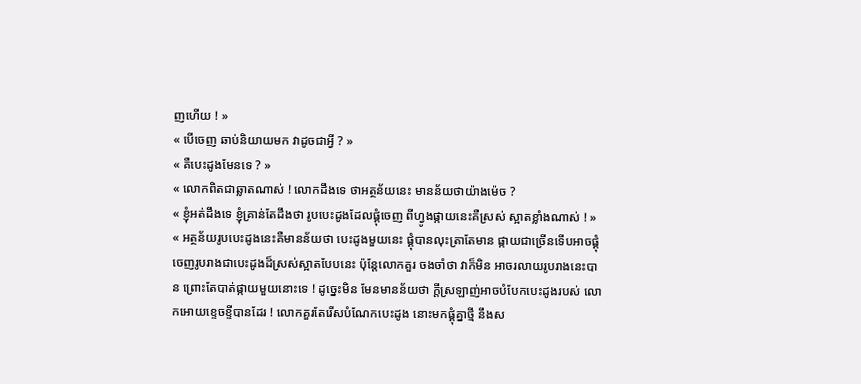ញហើយ ! »
« បើចេញ ឆាប់និយាយមក វាដូចជាអ្វី ? »
« គឺបេះដូងមែនទេ ? »
« លោកពិតជាឆ្លាតណាស់ ! លោកដឹងទេ ថាអត្ថន័យនេះ មានន័យថាយ៉ាងម៉េច ?
« ខ្ញុំអត់ដឹងទេ ខ្ញុំគ្រាន់តែដឹងថា រូបបេះដូងដែលផ្គុំចេញ ពីហ្វូងផ្កាយនេះគឺស្រស់ ស្អាតខ្លាំងណាស់ ! »
« អត្ថន័យរូបបេះដូងនេះគឺមានន័យថា បេះដូងមួយនេះ ផ្គុំបានលុះត្រាតែមាន ផ្កាយជាច្រើនទើបអាចផ្គុំចេញរូបរាងជាបេះដូងដ៏ស្រស់ស្អាតបែបនេះ ប៉ុន្តែលោកគួរ ចងចាំថា វាក៏មិន អាចរលាយរូបរាងនេះបាន ព្រោះតែបាត់ផ្កាយមួយនោះទេ ! ដូច្នេះមិន មែនមានន័យថា ក្តីស្រឡាញ់អាចបំបែកបេះដូងរបស់ លោកអោយខ្ទេចខ្ទីបានដែរ ! លោកគួរតែរើសបំណែកបេះដូង នោះមកផ្គុំគ្នាថ្មី នឹងស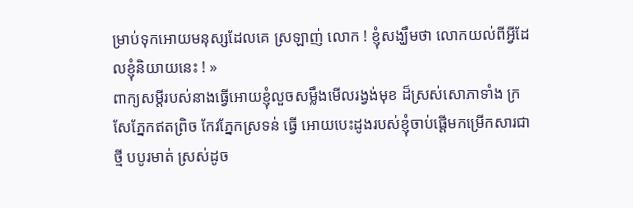ម្រាប់ទុកអោយមនុស្សដែលគេ ស្រឡាញ់ លោក ! ខ្ញុំសង្ឃឹមថា លោកយល់ពីអ្វីដែលខ្ញុំនិយាយនេះ ! »
ពាក្យសម្តីរបស់នាងធ្វើអោយខ្ញុំលួចសម្លឹងមើលរង្វង់មុខ ដ៏ស្រស់សោភាទាំង ក្រសែភ្នែកឥតព្រិច កែវភ្នែកស្រទន់ ធ្វើ អោយបេះដូងរបស់ខ្ញុំចាប់ផ្តើមកម្រើកសារជាថ្មី បបូរមាត់ ស្រស់ដូច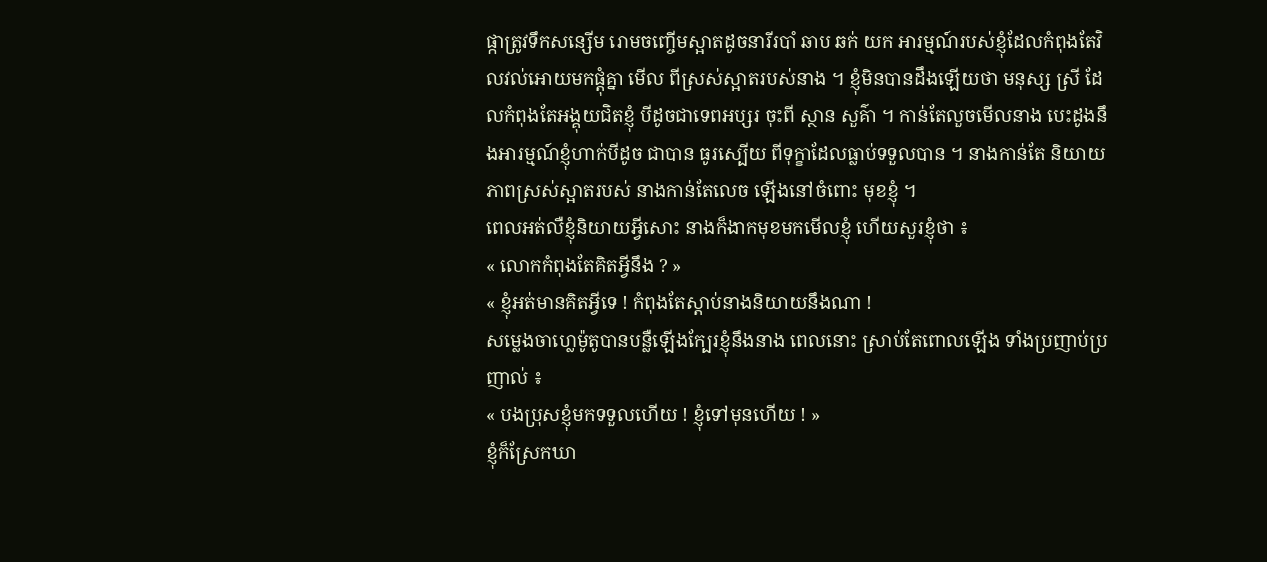ផ្កាត្រូវទឹកសន្សើម រោមចញ្ចើមស្អាតដូចនារីរបាំ ឆាប ឆក់ យក អារម្មណ៍របស់ខ្ញុំដែលកំពុងតែវិលវល់អោយមកផ្តុំគ្នា មើល ពីស្រស់ស្អាតរបស់នាង ។ ខ្ញុំមិនបានដឹងឡើយថា មនុស្ស ស្រី ដែលកំពុងតែអង្គុយជិតខ្ញុំ បីដូចជាទេពអប្សរ ចុះពី ស្ថាន សួគ៌ា ។ កាន់តែលួចមើលនាង បេះដូងនឹងអារម្មណ៍ខ្ញុំហាក់បីដូច ជាបាន ធូរស្បើយ ពីទុក្ខាដែលធ្លាប់ទទួលបាន ។ នាងកាន់តែ និយាយ ភាពស្រស់ស្អាតរបស់ នាងកាន់តែលេច ឡើងនៅចំពោះ មុខខ្ញុំ ។
ពេលអត់លឺខ្ញុំនិយាយអ្វីសោះ នាងក៏ងាកមុខមកមើលខ្ញុំ ហើយសួរខ្ញុំថា ៖
« លោកកំពុងតែគិតអ្វីនឹង ? »
« ខ្ញុំអត់មានគិតអ្វីទេ ! កំពុងតែស្តាប់នាងនិយាយនឹងណា !
សម្លេងចាហ្លេម៉ូតូបានបន្លឺឡើងក្បែរខ្ញុំនឹងនាង ពេលនោះ ស្រាប់តែពោលឡើង ទាំងប្រញាប់ប្រញាល់ ៖
« បងប្រុសខ្ញុំមកទទួលហើយ ! ខ្ញុំទៅមុនហើយ ! »
ខ្ញុំក៏ស្រែកឃា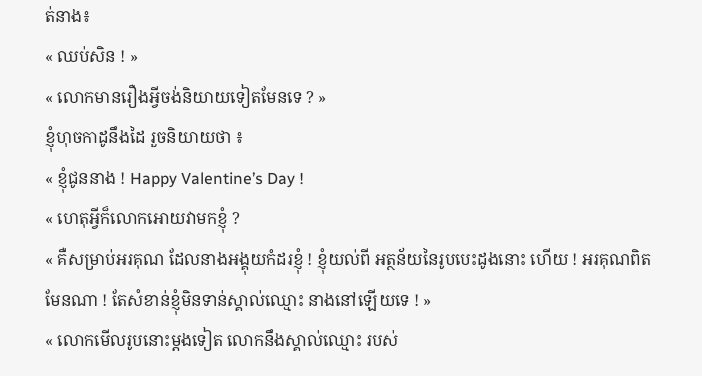ត់នាង៖
« ឈប់សិន ! »
« លោកមានរឿងអ្វីចង់និយាយទៀតមែនទេ ? »
ខ្ញុំហុចកាដូនឹងដៃ រួចនិយាយថា ៖
« ខ្ញុំជូននាង ! Happy Valentine’s Day !
« ហេតុអ្វីក៏លោកអោយវាមកខ្ញុំ ?
« គឺសម្រាប់អរគុណ ដែលនាងអង្គុយកំដរខ្ញុំ ! ខ្ញុំយល់ពី អត្ថន័យនៃរូបបេះដូងនោះ ហើយ ! អរគុណពិតមែនណា ! តែសំខាន់ខ្ញុំមិនទាន់ស្គាល់ឈ្មោះ នាងនៅឡើយទេ ! »
« លោកមើលរូបនោះម្តងទៀត លោកនឹងស្គាល់ឈ្មោះ របស់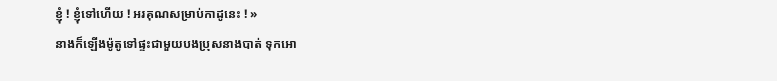ខ្ញុំ ! ខ្ញុំទៅហើយ ! អរគុណសម្រាប់កាដូនេះ ! »
នាងក៏ឡើងម៉ូតូទៅផ្ទះជាមួយបងប្រុសនាងបាត់ ទុកអោ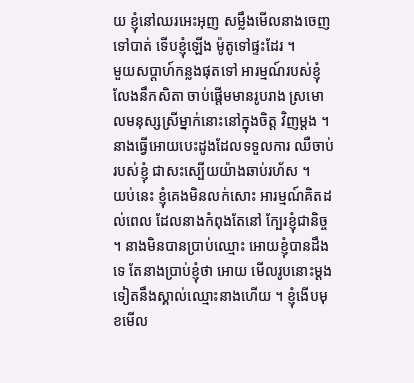យ ខ្ញុំនៅឈរអេះអុញ សម្លឹងមើលនាងចេញទៅបាត់ ទើបខ្ញុំឡើង ម៉ូតូទៅផ្ទះដែរ ។
មួយសប្តាហ៍កន្លងផុតទៅ អារម្មណ៍របស់ខ្ញុំលែងនឹកសិតា ចាប់ផ្តើមមានរូបរាង ស្រមោលមនុស្សស្រីម្នាក់នោះនៅក្នុងចិត្ត វិញម្តង ។ នាងធ្វើអោយបេះដូងដែលទទួលការ ឈឺចាប់របស់ខ្ញុំ ជាសះស្បើយយ៉ាងឆាប់រហ័ស ។
យប់នេះ ខ្ញុំគេងមិនលក់សោះ អារម្មណ៍គិតដល់ពេល ដែលនាងកំពុងតែនៅ ក្បែរខ្ញុំជានិច្ច ។ នាងមិនបានប្រាប់ឈ្មោះ អោយខ្ញុំបានដឹងទេ តែនាងប្រាប់ខ្ញុំថា អោយ មើលរូបនោះម្តង ទៀតនឹងស្គាល់ឈ្មោះនាងហើយ ។ ខ្ញុំងើបមុខមើល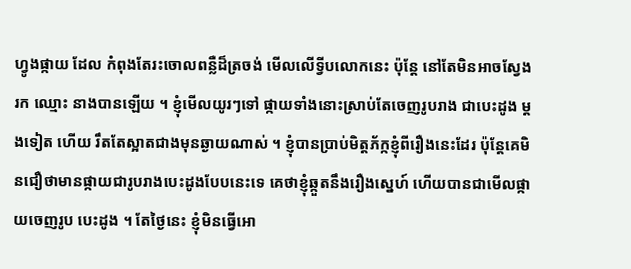ហ្វូងផ្កាយ ដែល កំពុងតែរះចោលពន្លឺដ៏ត្រចង់ មើលលើទ្វីបលោកនេះ ប៉ុន្តែ នៅតែមិនអាចស្វែង រក ឈ្មោះ នាងបានឡើយ ។ ខ្ញុំមើលយូរៗទៅ ផ្កាយទាំងនោះស្រាប់តែចេញរូបរាង ជាបេះដូង ម្តងទៀត ហើយ រឹតតែស្អាតជាងមុនឆ្ងាយណាស់ ។ ខ្ញុំបានប្រាប់មិត្តភ័ក្កខ្ញុំពីរឿងនេះដែរ ប៉ុន្តែគេមិនជឿថាមានផ្កាយជារូបរាងបេះដូងបែបនេះទេ គេថាខ្ញុំឆ្កួតនឹងរឿងស្នេហ៍ ហើយបានជាមើលផ្កាយចេញរូប បេះដូង ។ តែថ្ងៃនេះ ខ្ញុំមិនធ្វើអោ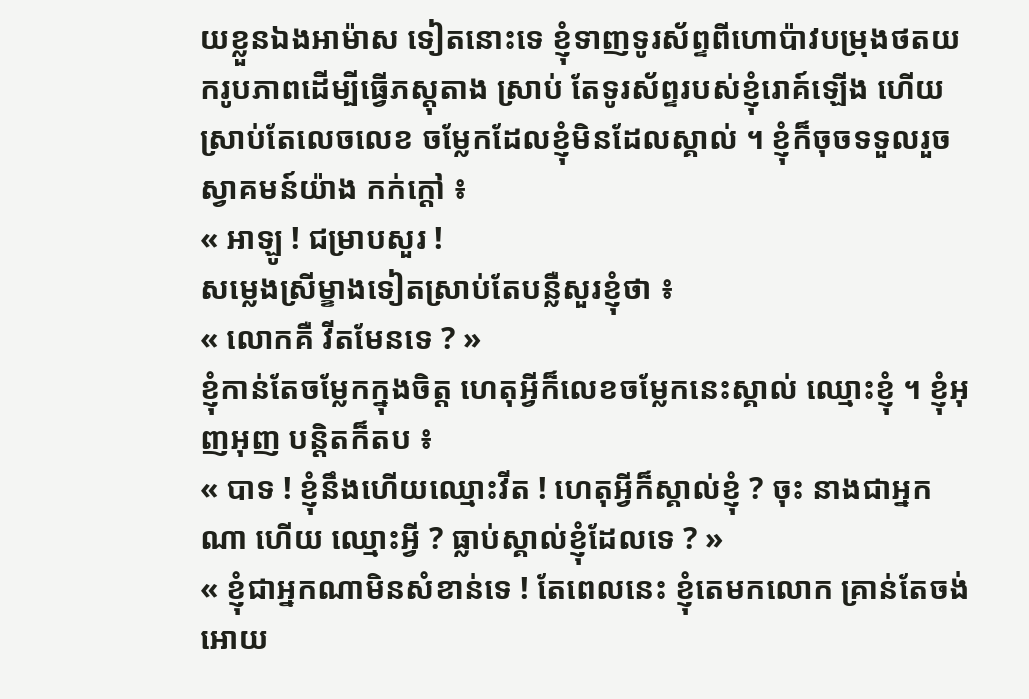យខ្លួនឯងអាម៉ាស ទៀតនោះទេ ខ្ញុំទាញទូរស័ព្ទពីហោប៉ាវបម្រុងថតយករូបភាពដើម្បីធ្វើភស្តុតាង ស្រាប់ តែទូរស័ព្ទរបស់ខ្ញុំរោគ៍ឡើង ហើយស្រាប់តែលេចលេខ ចម្លែកដែលខ្ញុំមិនដែលស្គាល់ ។ ខ្ញុំក៏ចុចទទួលរួចស្វាគមន៍យ៉ាង កក់ក្តៅ ៖
« អាឡូ ! ជម្រាបសួរ !
សម្លេងស្រីម្ខាងទៀតស្រាប់តែបន្លឺសួរខ្ញុំថា ៖
« លោកគឺ វីតមែនទេ ? »
ខ្ញុំកាន់តែចម្លែកក្នុងចិត្ត ហេតុអ្វីក៏លេខចម្លែកនេះស្គាល់ ឈ្មោះខ្ញុំ ។ ខ្ញុំអុញអុញ បន្តិតក៏តប ៖
« បាទ ! ខ្ញុំនឹងហើយឈ្មោះវីត ! ហេតុអ្វីក៏ស្គាល់ខ្ញុំ ? ចុះ នាងជាអ្នកណា ហើយ ឈ្មោះអ្វី ? ធ្លាប់ស្គាល់ខ្ញុំដែលទេ ? »
« ខ្ញុំជាអ្នកណាមិនសំខាន់ទេ ! តែពេលនេះ ខ្ញុំតេមកលោក គ្រាន់តែចង់អោយ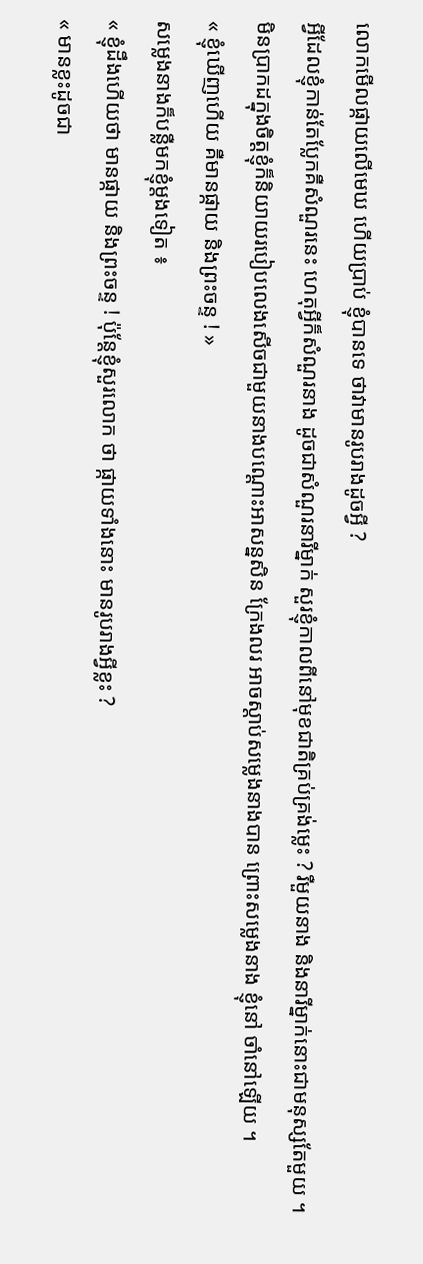លោកមើលផ្កាយលើមេឃ ហើយប្រាប់ ខ្ញុំបានទេ ថាវាមានរូបរាងដូចអ្វី ?
អ្វីដែលខ្ញុំកាន់តែប្លែកគឺសំណួរនេះ ហេតុអ្វីក៏សំណួរនាង ដូចជាសំណួរនារីម្នាក់ សួរខ្ញុំកាលពីនៅមុខជាតិគ្រប់គ្រង់ម្លេះ ? រឺមួយនាង និងនារីម្នាក់នោះជាមនុស្សតែមួយ ។ មិនប្រាកដក្នុងចិត្តខ្ញុំក៏និយាយរបៀបលេងសើចជាមួយនាងបណ្តោះអាសន្នសិន ក្រែងលរ អាចស្តាប់សម្លេងនាងបាន ព្រោះសម្លេងនាង ខ្ញុំនៅ ចាំនៅឡើយ ។
« ខ្ញុំឃើញហើយ គឺមានផ្កាយ និងព្រះចន្ទ ! »
សម្លេងនាងក៏បន្លឺមកខ្ញុំម្តងទៀត ៖
« ខ្ញុំដឹងហើយថា មានផ្កាយ និងព្រះចន្ទ ! ប៉ុន្តែខ្ញុំសួរលោក ថា ផ្កាយទាំងនោះ មានរូបរាងអ្វីខ្លះ ?
« មានខ្លះដូចជា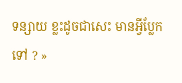ទន្សាយ ខ្លះដូចជាសេះ មានអ្វីប្លែកទៅ ? »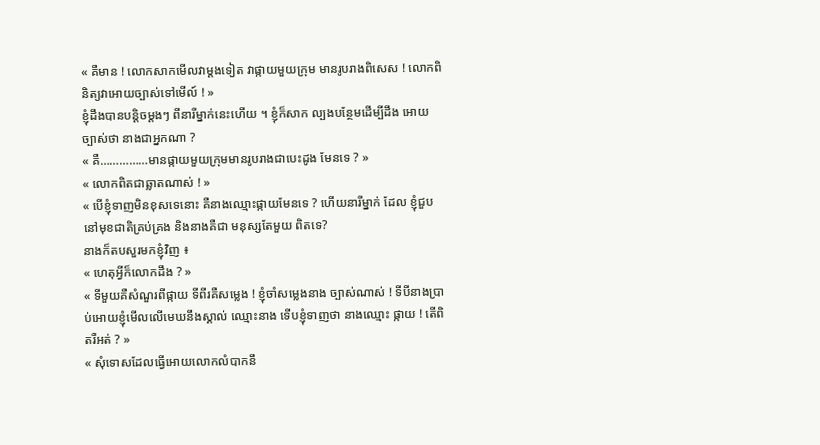« គឺមាន ! លោកសាកមើលវាម្តងទៀត វាផ្កាយមួយក្រុម មានរូបរាងពិសេស ! លោកពិនិត្យវាអោយច្បាស់ទៅមើល៍ ! »
ខ្ញុំដឹងបានបន្តិចម្តងៗ ពីនារីម្នាក់នេះហើយ ។ ខ្ញុំក៏សាក ល្បងបន្ថែមដើម្បីដឹង អោយ ច្បាស់ថា នាងជាអ្នកណា ?
« គឺ……………មានផ្កាយមួយក្រុមមានរូបរាងជាបេះដូង មែនទេ ? »
« លោកពិតជាឆ្លាតណាស់ ! »
« បើខ្ញុំទាញមិនខុសទេនោះ គឺនាងឈ្មោះផ្កាយមែនទេ ? ហើយនារីម្នាក់ ដែល ខ្ញុំជួប នៅមុខជាតិគ្រប់គ្រង និងនាងគឺជា មនុស្សតែមួយ ពិតទេ?
នាងក៏តបសួរមកខ្ញុំវិញ ៖
« ហេតុអ្វីក៏លោកដឹង ? »
« ទីមួយគឺសំណួរពីផ្កាយ ទីពីរគឺសម្លេង ! ខ្ញុំចាំសម្លេងនាង ច្បាស់ណាស់ ! ទីបីនាងប្រាប់អោយខ្ញុំមើលលើមេឃនឹងស្គាល់ ឈ្មោះនាង ទើបខ្ញុំទាញថា នាងឈ្មោះ ផ្កាយ ! តើពិតរឺអត់ ? »
« សុំទោសដែលធ្វើអោយលោកលំបាកនឹ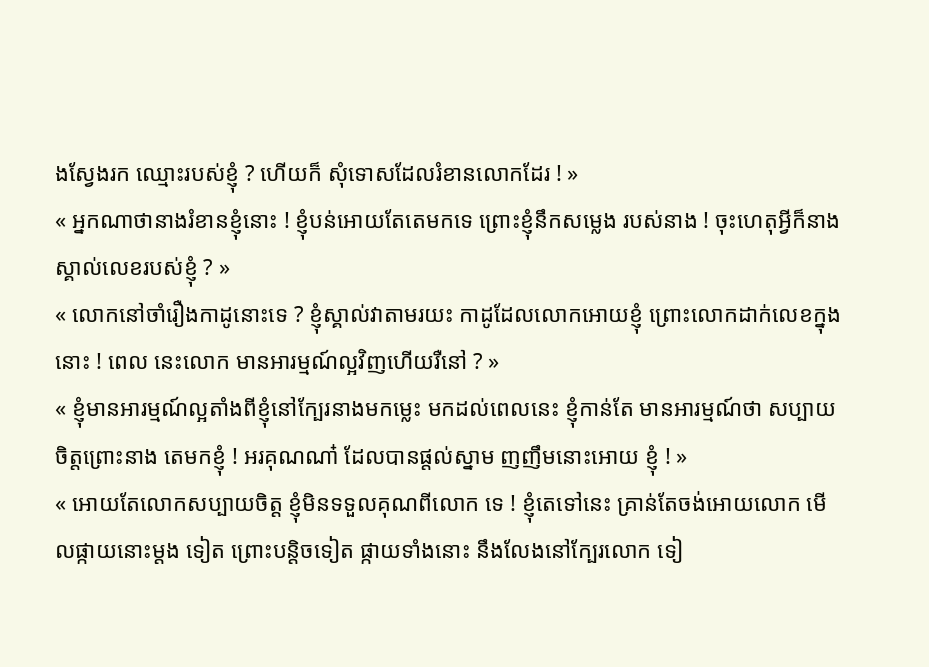ងស្វែងរក ឈ្មោះរបស់ខ្ញុំ ? ហើយក៏ សុំទោសដែលរំខានលោកដែរ ! »
« អ្នកណាថានាងរំខានខ្ញុំនោះ ! ខ្ញុំបន់អោយតែតេមកទេ ព្រោះខ្ញុំនឹកសម្លេង របស់នាង ! ចុះហេតុអ្វីក៏នាងស្គាល់លេខរបស់ខ្ញុំ ? »
« លោកនៅចាំរឿងកាដូនោះទេ ? ខ្ញុំស្គាល់វាតាមរយះ កាដូដែលលោកអោយខ្ញុំ ព្រោះលោកដាក់លេខក្នុងនោះ ! ពេល នេះលោក មានអារម្មណ៍ល្អវិញហើយរឺនៅ ? »
« ខ្ញុំមានអារម្មណ៍ល្អតាំងពីខ្ញុំនៅក្បែរនាងមកម្លេះ មកដល់ពេលនេះ ខ្ញុំកាន់តែ មានអារម្មណ៍ថា សប្បាយចិត្តព្រោះនាង តេមកខ្ញុំ ! អរគុណណា៎ ដែលបានផ្តល់ស្នាម ញញឹមនោះអោយ ខ្ញុំ ! »
« អោយតែលោកសប្បាយចិត្ត ខ្ញុំមិនទទួលគុណពីលោក ទេ ! ខ្ញុំតេទៅនេះ គ្រាន់តែចង់អោយលោក មើលផ្កាយនោះម្តង ទៀត ព្រោះបន្តិចទៀត ផ្កាយទាំងនោះ នឹងលែងនៅក្បែរលោក ទៀ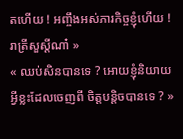តហើយ ! អញ្ចឹងអស់ភារកិច្ចខ្ញុំហើយ ! រាត្រីសួស្តីណា៎ »
« ឈប់សិនបានទេ ? អោយខ្ញុំនិយាយ អ្វីខ្លះដែលចេញពី ចិត្តបន្តិចបានទេ ? »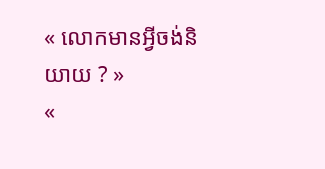« លោកមានអ្វីចង់និយាយ ? »
«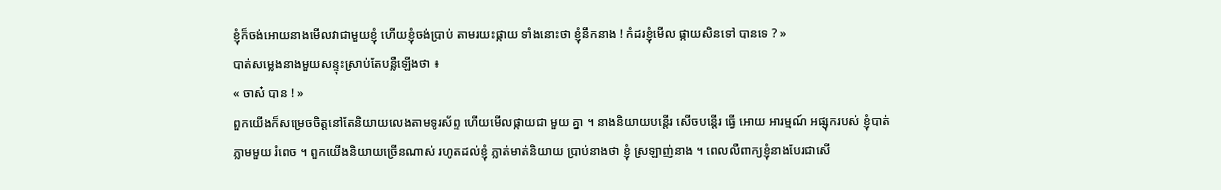ខ្ញុំក៏ចង់អោយនាងមើលវាជាមួយខ្ញុំ ហើយខ្ញុំចង់ប្រាប់ តាមរយះផ្កាយ ទាំងនោះថា ខ្ញុំនឹកនាង ! កំដរខ្ញុំមើល ផ្កាយសិនទៅ បានទេ ? »
បាត់សម្លេងនាងមួយសន្ទុះស្រាប់តែបន្លឺឡើងថា ៖
« ចាស៎ បាន ! »
ពួកយើងក៏សម្រេចចិត្តនៅតែនិយាយលេងតាមទូរស័ព្ទ ហើយមើលផ្កាយជា មួយ គ្នា ។ នាងនិយាយបន្តើរ សើចបន្តើរ ធ្វើ អោយ អារម្មណ៍ អផ្សុករបស់ ខ្ញុំបាត់ភ្លាមមួយ រំពេច ។ ពួកយើងនិយាយច្រើនណាស់ រហូតដល់ខ្ញុំ ភ្លាត់មាត់និយាយ ប្រាប់នាងថា ខ្ញុំ ស្រឡាញ់នាង ។ ពេលលឺពាក្យខ្ញុំនាងបែរជាសើ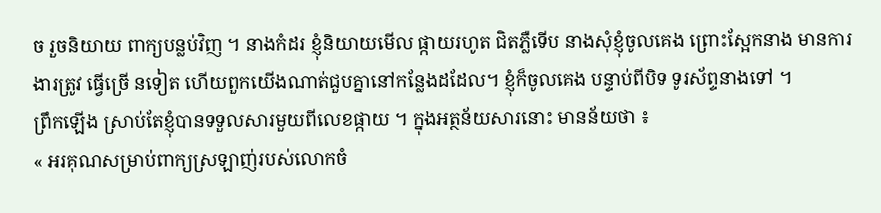ច រួចនិយាយ ពាក្យបន្លប់វិញ ។ នាងកំដរ ខ្ញុំនិយាយមើល ផ្កាយរហូត ជិតភ្លឺទើប នាងសុំខ្ញុំចូលគេង ព្រោះស្អែកនាង មានការងារត្រូវ ធ្វើច្រើ នទៀត ហើយពួកយើងណាត់ជួបគ្នានៅកន្លែងដដែល។ ខ្ញុំក៏ចូលគេង បន្ទាប់ពីបិទ ទូរស័ព្ទនាងទៅ ។
ព្រឹកឡើង ស្រាប់តែខ្ញុំបានទទួលសារមួយពីលេខផ្កាយ ។ ក្នុងអត្ថន័យសារនោះ មានន័យថា ៖
« អរគុណសម្រាប់ពាក្យស្រឡាញ់របស់លោកចំ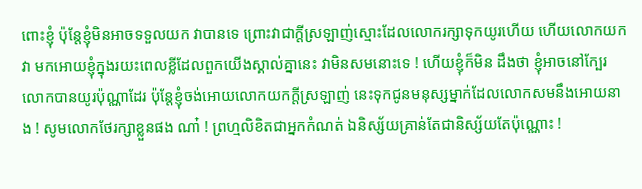ពោះខ្ញុំ ប៉ុន្តែខ្ញុំមិនអាចទទួលយក វាបានទេ ព្រោះវាជាក្តីស្រឡាញ់ស្មោះដែលលោករក្សាទុកយូរហើយ ហើយលោកយកវា មកអោយខ្ញុំក្នុងរយះពេលខ្លីដែលពួកយើងស្គាល់គ្នានេះ វាមិនសមនោះទេ ! ហើយខ្ញុំក៏មិន ដឹងថា ខ្ញុំអាចនៅក្បែរលោកបានយូរប៉ុណ្ណាដែរ ប៉ុន្តែខ្ញុំចង់អោយលោកយកក្តីស្រឡាញ់ នេះទុកជូនមនុស្សម្នាក់ដែលលោកសមនឹងអោយនាង ! សូមលោកថែរក្សាខ្លួនផង ណា៎ ! ព្រហ្មលិខិតជាអ្នកកំណត់ ឯនិស្ស័យគ្រាន់តែជានិស្ស័យតែប៉ុណ្ណោះ !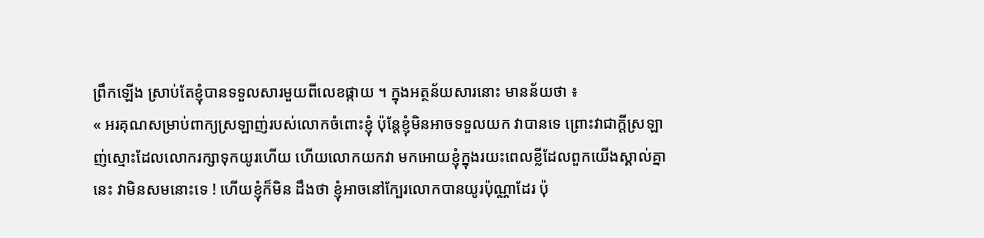ព្រឹកឡើង ស្រាប់តែខ្ញុំបានទទួលសារមួយពីលេខផ្កាយ ។ ក្នុងអត្ថន័យសារនោះ មានន័យថា ៖
« អរគុណសម្រាប់ពាក្យស្រឡាញ់របស់លោកចំពោះខ្ញុំ ប៉ុន្តែខ្ញុំមិនអាចទទួលយក វាបានទេ ព្រោះវាជាក្តីស្រឡាញ់ស្មោះដែលលោករក្សាទុកយូរហើយ ហើយលោកយកវា មកអោយខ្ញុំក្នុងរយះពេលខ្លីដែលពួកយើងស្គាល់គ្នានេះ វាមិនសមនោះទេ ! ហើយខ្ញុំក៏មិន ដឹងថា ខ្ញុំអាចនៅក្បែរលោកបានយូរប៉ុណ្ណាដែរ ប៉ុ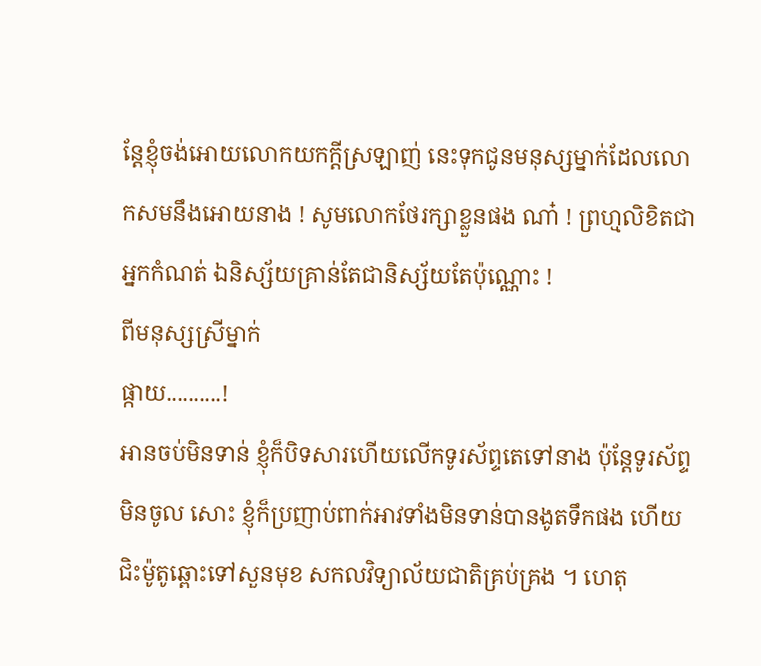ន្តែខ្ញុំចង់អោយលោកយកក្តីស្រឡាញ់ នេះទុកជូនមនុស្សម្នាក់ដែលលោកសមនឹងអោយនាង ! សូមលោកថែរក្សាខ្លួនផង ណា៎ ! ព្រហ្មលិខិតជាអ្នកកំណត់ ឯនិស្ស័យគ្រាន់តែជានិស្ស័យតែប៉ុណ្ណោះ !
ពីមនុស្សស្រីម្នាក់
ផ្កាយ..........!
អានចប់មិនទាន់ ខ្ញុំក៏បិទសារហើយលើកទូរស័ព្ទតេទៅនាង ប៉ុន្តែទូរស័ព្ទមិនចូល សោះ ខ្ញុំក៏ប្រញាប់ពាក់អាវទាំងមិនទាន់បានងូតទឹកផង ហើយជិះម៉ូតូឆ្ពោះទៅសួនមុខ សកលវិទ្យាល័យជាតិគ្រប់គ្រង ។ ហេតុ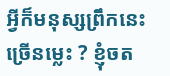អ្វីក៏មនុស្សព្រឹកនេះច្រើនម្លេះ ? ខ្ញុំចត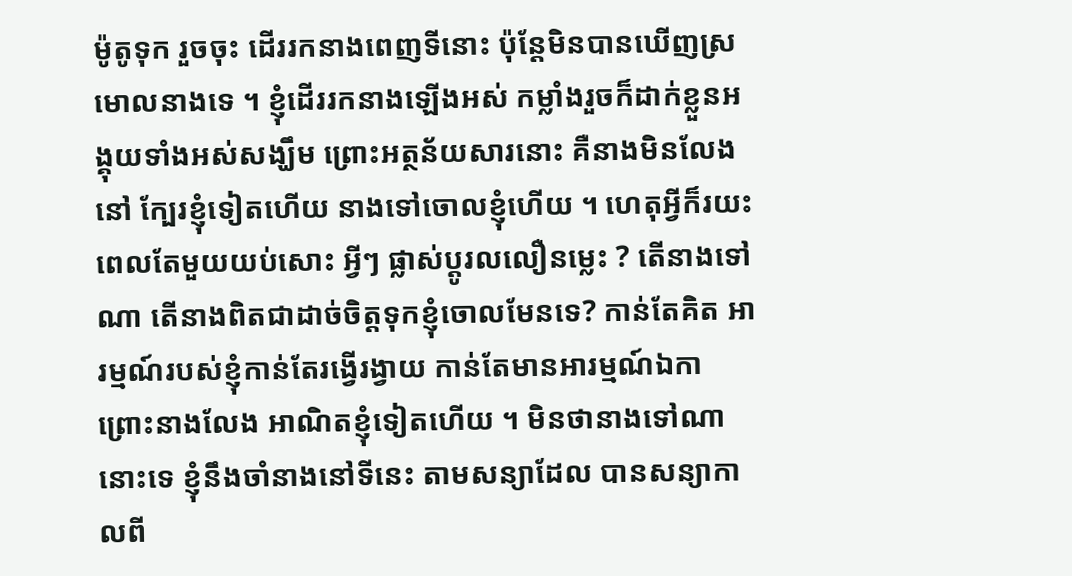ម៉ូតូទុក រួចចុះ ដើររកនាងពេញទីនោះ ប៉ុន្តែមិនបានឃើញស្រមោលនាងទេ ។ ខ្ញុំដើររកនាងឡើងអស់ កម្លាំងរួចក៏ដាក់ខ្លួនអង្គុយទាំងអស់សង្ឃឹម ព្រោះអត្ថន័យសារនោះ គឺនាងមិនលែងនៅ ក្បែរខ្ញុំទៀតហើយ នាងទៅចោលខ្ញុំហើយ ។ ហេតុអ្វីក៏រយះពេលតែមួយយប់សោះ អ្វីៗ ផ្លាស់ប្តូរលលឿនម្លេះ ? តើនាងទៅណា តើនាងពិតជាដាច់ចិត្តទុកខ្ញុំចោលមែនទេ? កាន់តែគិត អារម្មណ៍របស់ខ្ញុំកាន់តែរង្វើរង្វាយ កាន់តែមានអារម្មណ៍ឯកា ព្រោះនាងលែង អាណិតខ្ញុំទៀតហើយ ។ មិនថានាងទៅណានោះទេ ខ្ញុំនឹងចាំនាងនៅទីនេះ តាមសន្យាដែល បានសន្យាកាលពី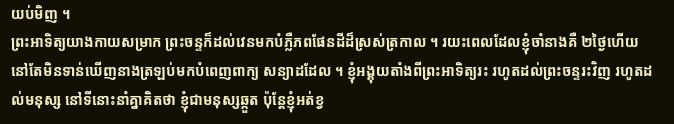យប់មិញ ។
ព្រះអាទិត្យយាងកាយសម្រាក ព្រះចន្ទក៏ដល់វេនមកបំភ្លឺភពផែនដីដ៏ស្រស់ត្រកាល ។ រយះពេលដែលខ្ញុំចាំនាងគឺ ២ថ្ងៃហើយ នៅតែមិនទាន់ឃើញនាងត្រឡប់មកបំពេញពាក្យ សន្យាដដែល ។ ខ្ញុំអង្គុយតាំងពីព្រះអាទិត្យរះ រហូតដល់ព្រះចន្ទរះវិញ រហូតដល់មនុស្ស នៅទីនោះនាំគ្នាគិតថា ខ្ញុំជាមនុស្សឆ្កួត ប៉ុន្តែខ្ញុំអត់ខ្វ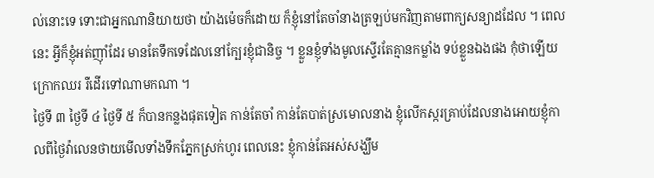ល់នោះទេ ទោះជាអ្នកណានិយាយថា យ៉ាងម៉េចក៏ដោយ ក៏ខ្ញុំនៅតែចាំនាងត្រឡប់មកវិញតាមពាក្យសន្យាដដែល ។ ពេលនេះ អ្វីក៏ខ្ញុំអត់ញ៉ាំដែរ មានតែទឹកទេដែលនៅក្បែរខ្ញុំជានិច្ច ។ ខ្លួនខ្ញុំទាំងមូលស្ទើរតែគ្មានកម្លាំង ទប់ខ្លួនឯងផង កុំថាឡើយក្រោកឈរ រឺដើរទៅណាមកណា ។
ថ្ងៃទី ៣ ថ្ងៃទី ៤ ថ្ងៃទី ៥ ក៏បានកន្លងផុតទៀត កាន់តែចាំ កាន់តែបាត់ស្រមោលនាង ខ្ញុំលើកស្ករគ្រាប់ដែលនាងអោយខ្ញុំកាលពីថ្ងៃវ៉ាលេនថាយមើលទាំងទឹកភ្នែកស្រក់ហូរ ពេលនេះ ខ្ញុំកាន់តែអស់សង្ឃឹម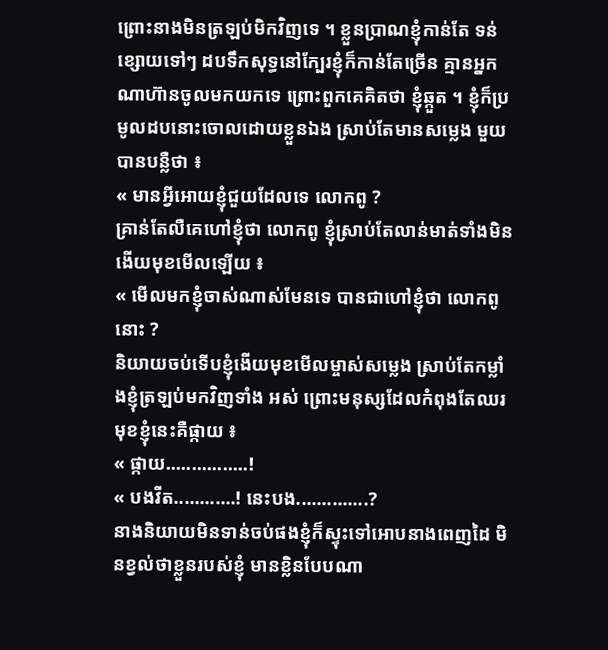ព្រោះនាងមិនត្រឡប់មិកវិញទេ ។ ខ្លួនប្រាណខ្ញុំកាន់តែ ទន់ខ្សោយទៅៗ ដបទឹកសុទ្ធនៅក្បែរខ្ញុំក៏កាន់តែច្រើន គ្មានអ្នកណាហ៊ានចូលមកយកទេ ព្រោះពួកគេគិតថា ខ្ញុំឆ្កួត ។ ខ្ញុំក៏ប្រមូលដបនោះចោលដោយខ្លួនឯង ស្រាប់តែមានសម្លេង មួយបានបន្លឺថា ៖
« មានអ្វីអោយខ្ញុំជួយដែលទេ លោកពូ ?
គ្រាន់តែលឺគេហៅខ្ញុំថា លោកពូ ខ្ញុំស្រាប់តែលាន់មាត់ទាំងមិនងើយមុខមើលឡើយ ៖
« មើលមកខ្ញុំចាស់ណាស់មែនទេ បានជាហៅខ្ញុំថា លោកពូនោះ ?
និយាយចប់ទើបខ្ញុំងើយមុខមើលម្ចាស់សម្លេង ស្រាប់តែកម្លាំងខ្ញុំត្រឡប់មកវិញទាំង អស់ ព្រោះមនុស្សដែលកំពុងតែឈរមុខខ្ញុំនេះគឺផ្កាយ ៖
« ផ្កាយ................!
« បងវីត............! នេះបង..............?
នាងនិយាយមិនទាន់ចប់ផងខ្ញុំក៏ស្ទុះទៅអោបនាងពេញដៃ មិនខ្វល់ថាខ្លួនរបស់ខ្ញុំ មានខ្លិនបែបណា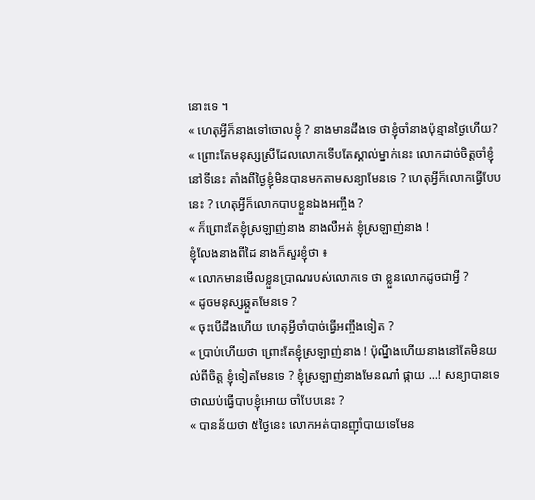នោះទេ ។
« ហេតុអ្វីក៏នាងទៅចោលខ្ញុំ ? នាងមានដឹងទេ ថាខ្ញុំចាំនាងប៉ុន្មានថ្ងៃហើយ?
« ព្រោះតែមនុស្សស្រីដែលលោកទើបតែស្គាល់ម្នាក់នេះ លោកដាច់ចិត្តចាំខ្ញុំនៅទីនេះ តាំងពីថ្ងៃខ្ញុំមិនបានមកតាមសន្យាមែនទេ ? ហេតុអ្វីក៏លោកធ្វើបែបនេះ ? ហេតុអ្វីក៏លោកបាបខ្លួនឯងអញ្ចឹង ?
« ក៏ព្រោះតែខ្ញុំស្រឡាញ់នាង នាងលឺអត់ ខ្ញុំស្រឡាញ់នាង !
ខ្ញុំលែងនាងពីដៃ នាងក៏សួរខ្ញុំថា ៖
« លោកមានមើលខ្លួនប្រាណរបស់លោកទេ ថា ខ្លួនលោកដូចជាអ្វី ?
« ដូចមនុស្សឆ្កួតមែនទេ ?
« ចុះបើដឹងហើយ ហេតុអ្វីចាំបាច់ធ្វើអញ្ចឹងទៀត ?
« ប្រាប់ហើយថា ព្រោះតែខ្ញុំស្រឡាញ់នាង ! ប៉ុណ្នឹងហើយនាងនៅតែមិនយល់ពីចិត្ត ខ្ញុំទៀតមែនទេ ? ខ្ញុំស្រឡាញ់នាងមែនណា៎ ផ្កាយ ...! សន្យាបានទេ ថាឈប់ធ្វើបាបខ្ញុំអោយ ចាំបែបនេះ ?
« បានន័យថា ៥ថ្ងៃនេះ លោកអត់បានញ៉ាំបាយទេមែន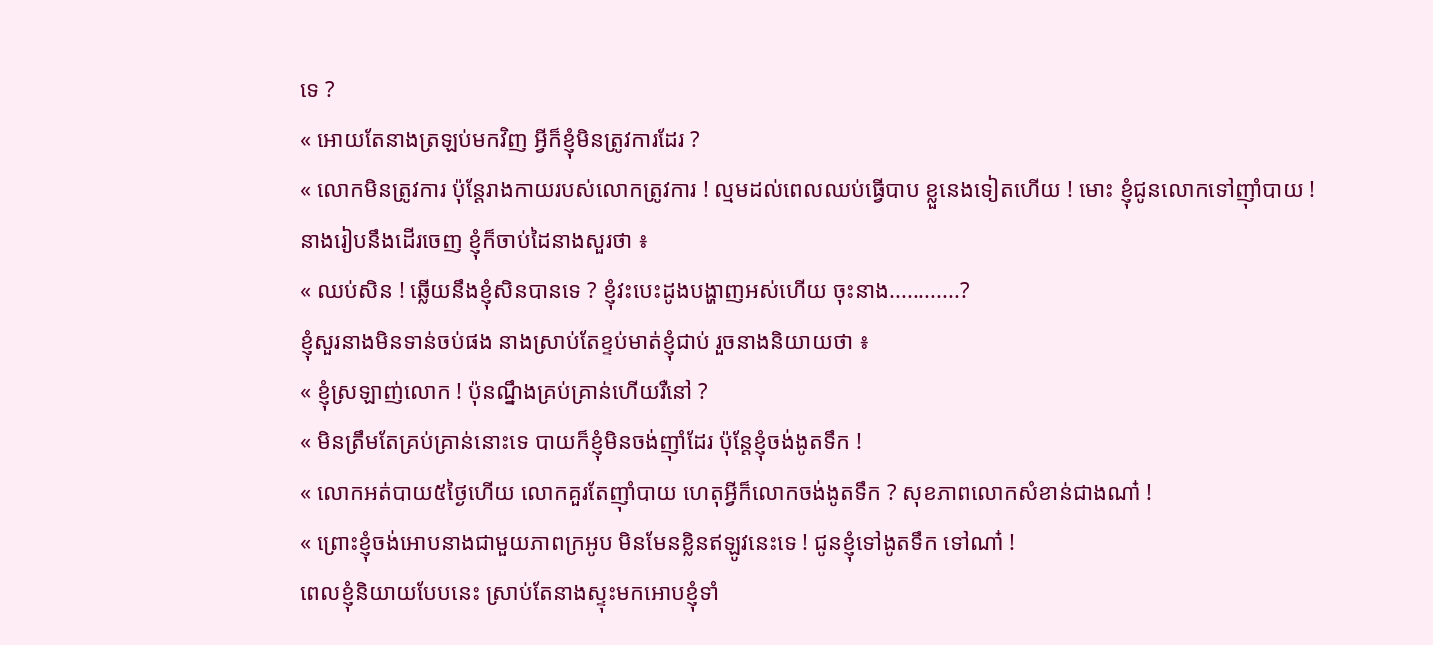ទេ ?
« អោយតែនាងត្រឡប់មកវិញ អ្វីក៏ខ្ញុំមិនត្រូវការដែរ ?
« លោកមិនត្រូវការ ប៉ុន្តែរាងកាយរបស់លោកត្រូវការ ! ល្មមដល់ពេលឈប់ធ្វើបាប ខ្លួនេងទៀតហើយ ! មោះ ខ្ញុំជូនលោកទៅញ៉ាំបាយ !
នាងរៀបនឹងដើរចេញ ខ្ញុំក៏ចាប់ដៃនាងសួរថា ៖
« ឈប់សិន ! ឆ្លើយនឹងខ្ញុំសិនបានទេ ? ខ្ញុំវះបេះដូងបង្ហាញអស់ហើយ ចុះនាង............?
ខ្ញុំសួរនាងមិនទាន់ចប់ផង នាងស្រាប់តែខ្ទប់មាត់ខ្ញុំជាប់ រួចនាងនិយាយថា ៖
« ខ្ញុំស្រឡាញ់លោក ! ប៉ុនណ្នឹងគ្រប់គ្រាន់ហើយរឺនៅ ?
« មិនត្រឹមតែគ្រប់គ្រាន់នោះទេ បាយក៏ខ្ញុំមិនចង់ញ៉ាំដែរ ប៉ុន្តែខ្ញុំចង់ងូតទឹក !
« លោកអត់បាយ៥ថ្ងៃហើយ លោកគួរតែញ៉ាំបាយ ហេតុអ្វីក៏លោកចង់ងូតទឹក ? សុខភាពលោកសំខាន់ជាងណា៎ !
« ព្រោះខ្ញុំចង់អោបនាងជាមួយភាពក្រអូប មិនមែនខ្លិនឥឡូវនេះទេ ! ជូនខ្ញុំទៅងូតទឹក ទៅណា៎ !
ពេលខ្ញុំនិយាយបែបនេះ ស្រាប់តែនាងស្ទុះមកអោបខ្ញុំទាំ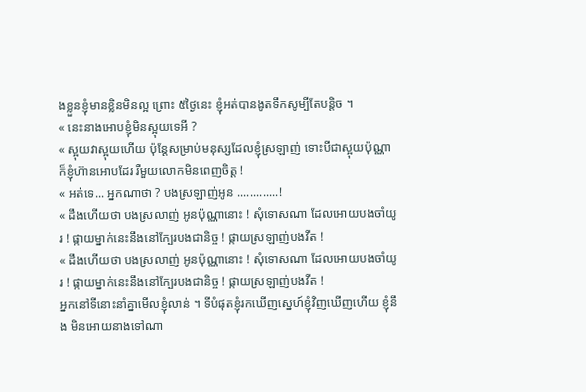ងខ្លួនខ្ញុំមានខ្លិនមិនល្អ ព្រោះ ៥ថ្ងៃនេះ ខ្ញុំអត់បានងូតទឹកសូម្បីតែបន្តិច ។
« នេះនាងអោបខ្ញុំមិនស្អុយទេអី ?
« ស្អុយវាស្អុយហើយ ប៉ុន្តែសម្រាប់មនុស្សដែលខ្ញុំស្រឡាញ់ ទោះបីជាស្អុយប៉ុណ្ណា ក៏ខ្ញុំហ៊ានអោបដែរ រឺមួយលោកមិនពេញចិត្ត !
« អត់ទេ... អ្នកណាថា ? បងស្រឡាញ់អូន .............!
« ដឹងហើយថា បងស្រលាញ់ អូនប៉ុណ្ណានោះ ! សុំទោសណា ដែលអោយបងចាំយូរ ! ផ្កាយម្នាក់នេះនឹងនៅក្បែរបងជានិច្ច ! ផ្កាយស្រឡាញ់បងវីត !
« ដឹងហើយថា បងស្រលាញ់ អូនប៉ុណ្ណានោះ ! សុំទោសណា ដែលអោយបងចាំយូរ ! ផ្កាយម្នាក់នេះនឹងនៅក្បែរបងជានិច្ច ! ផ្កាយស្រឡាញ់បងវីត !
អ្នកនៅទីនោះនាំគ្នាមើលខ្ញុំលាន់ ។ ទីបំផុតខ្ញុំរកឃើញស្នេហ៍ខ្ញុំវិញឃើញហើយ ខ្ញុំនឹង មិនអោយនាងទៅណា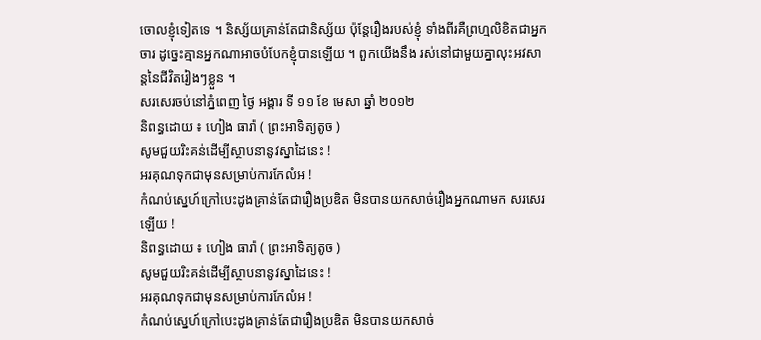ចោលខ្ញុំទៀតទេ ។ និស្ស័យគ្រាន់តែជានិស្ស័យ ប៉ុន្តែរឿងរបស់ខ្ញុំ ទាំងពីរគឺព្រហ្មលិខិតជាអ្នកចារ ដូច្នេះគ្មានអ្នកណាអាចបំបែកខ្ញុំបានឡើយ ។ ពួកយើងនឹង រស់នៅជាមួយគ្នាលុះអវសាន្តនៃជីវិតរៀងៗខ្លួន ។
សរសេរចប់នៅភ្នំពេញ ថ្ងៃ អង្គារ ទី ១១ ខែ មេសា ឆ្នាំ ២០១២
និពន្ធដោយ ៖ ហៀង ធារ៉ា ( ព្រះអាទិត្យតូច )
សូមជួយរិះគន់ដើម្បីស្ថាបនានូវស្នាដៃនេះ !
អរគុណទុកជាមុនសម្រាប់ការកែលំអ !
កំណប់ស្នេហ៍ក្រៅបេះដូងគ្រាន់តែជារឿងប្រឌិត មិនបានយកសាច់រឿងអ្នកណាមក សរសេរឡើយ !
និពន្ធដោយ ៖ ហៀង ធារ៉ា ( ព្រះអាទិត្យតូច )
សូមជួយរិះគន់ដើម្បីស្ថាបនានូវស្នាដៃនេះ !
អរគុណទុកជាមុនសម្រាប់ការកែលំអ !
កំណប់ស្នេហ៍ក្រៅបេះដូងគ្រាន់តែជារឿងប្រឌិត មិនបានយកសាច់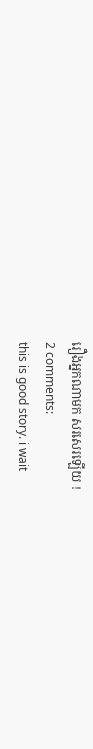រឿងអ្នកណាមក សរសេរឡើយ !
2 comments:
this is good story. i wait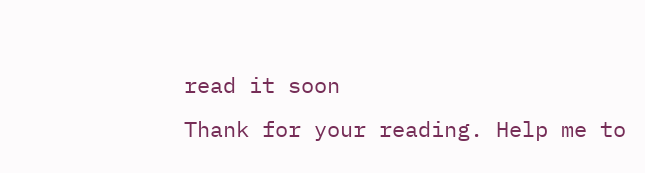read it soon
Thank for your reading. Help me to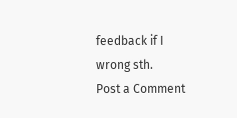feedback if I wrong sth.
Post a Comment